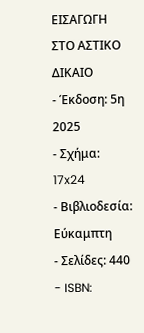ΕΙΣΑΓΩΓΗ ΣΤΟ ΑΣΤΙΚΟ ΔΙΚΑΙΟ
- Έκδοση: 5η 2025
- Σχήμα: 17x24
- Βιβλιοδεσία: Εύκαμπτη
- Σελίδες: 440
- ISBN: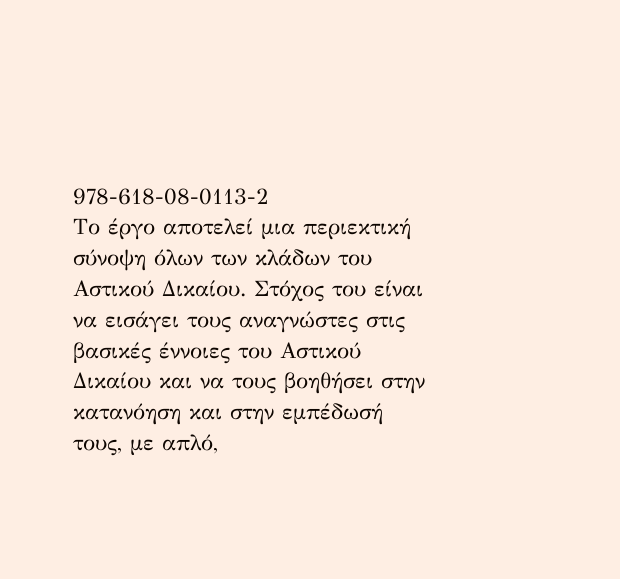978-618-08-0113-2
Το έργο αποτελεί μια περιεκτική σύνοψη όλων των κλάδων του Αστικού Δικαίου. Στόχος του είναι να εισάγει τους αναγνώστες στις βασικές έννοιες του Αστικού Δικαίου και να τους βοηθήσει στην κατανόηση και στην εμπέδωσή τους, με απλό,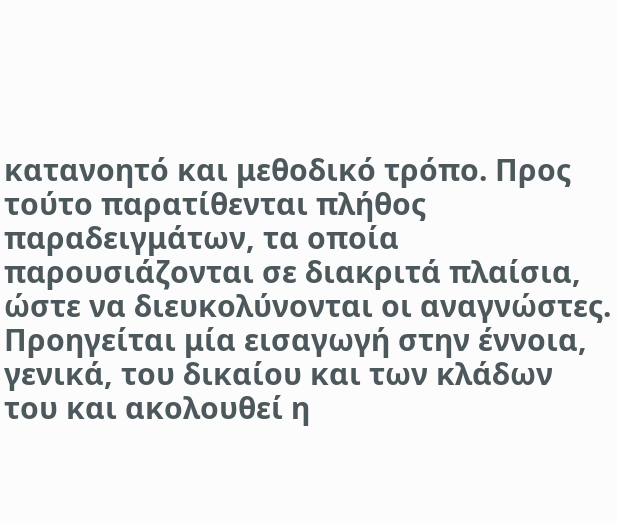κατανοητό και μεθοδικό τρόπο. Προς τούτο παρατίθενται πλήθος παραδειγμάτων, τα οποία παρουσιάζονται σε διακριτά πλαίσια, ώστε να διευκολύνονται οι αναγνώστες.
Προηγείται μία εισαγωγή στην έννοια, γενικά, του δικαίου και των κλάδων του και ακολουθεί η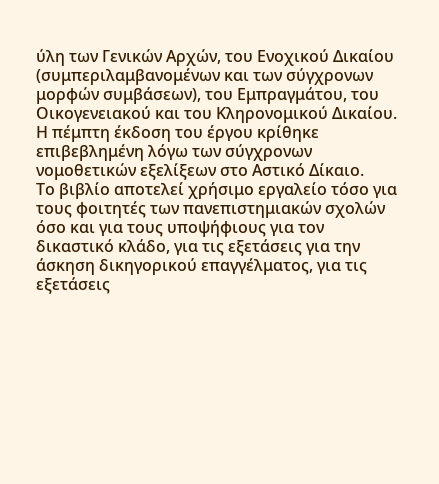ύλη των Γενικών Αρχών, του Ενοχικού Δικαίου (συμπεριλαμβανομένων και των σύγχρονων μορφών συμβάσεων), του Εμπραγμάτου, του Οικογενειακού και του Κληρονομικού Δικαίου.
Η πέμπτη έκδοση του έργου κρίθηκε επιβεβλημένη λόγω των σύγχρονων νομοθετικών εξελίξεων στο Αστικό Δίκαιο.
Το βιβλίο αποτελεί χρήσιμο εργαλείο τόσο για τους φοιτητές των πανεπιστημιακών σχολών όσο και για τους υποψήφιους για τον δικαστικό κλάδο, για τις εξετάσεις για την άσκηση δικηγορικού επαγγέλματος, για τις εξετάσεις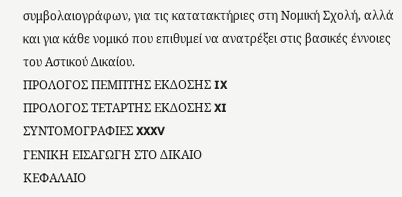συμβολαιογράφων, για τις κατατακτήριες στη Νομική Σχολή, αλλά και για κάθε νομικό που επιθυμεί να ανατρέξει στις βασικές έννοιες του Αστικού Δικαίου.
ΠΡΟΛΟΓΟΣ ΠΕΜΠΤΗΣ ΕΚΔΟΣΗΣ IX
ΠΡΟΛΟΓΟΣ ΤΕΤΑΡΤΗΣ ΕΚΔΟΣΗΣ XI
ΣΥΝΤΟΜΟΓΡΑΦΙΕΣ XXXV
ΓΕΝΙΚΗ ΕΙΣΑΓΩΓΗ ΣΤΟ ΔΙΚΑΙΟ
ΚΕΦΑΛΑΙΟ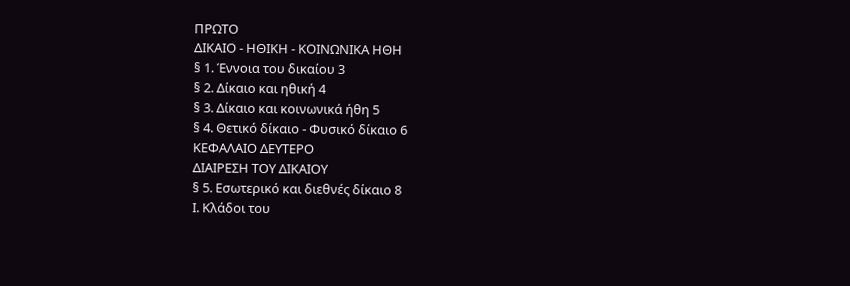ΠΡΩΤΟ
ΔΙΚΑΙΟ - ΗΘΙΚΗ - ΚΟΙΝΩΝΙΚΑ ΗΘΗ
§ 1. Έννοια του δικαίου 3
§ 2. Δίκαιο και ηθική 4
§ 3. Δίκαιο και κοινωνικά ήθη 5
§ 4. Θετικό δίκαιο - Φυσικό δίκαιο 6
ΚΕΦΑΛΑΙΟ ΔΕΥΤΕΡΟ
ΔΙΑΙΡΕΣΗ ΤΟΥ ΔΙΚΑΙΟΥ
§ 5. Εσωτερικό και διεθνές δίκαιο 8
Ι. Κλάδοι του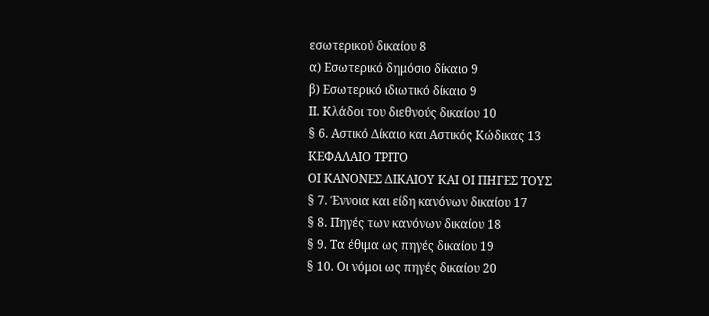εσωτερικού δικαίου 8
α) Εσωτερικό δημόσιο δίκαιο 9
β) Εσωτερικό ιδιωτικό δίκαιο 9
ΙΙ. Κλάδοι του διεθνούς δικαίου 10
§ 6. Αστικό Δίκαιο και Αστικός Κώδικας 13
ΚΕΦΑΛΑΙΟ ΤΡΙΤΟ
ΟΙ ΚΑΝΟΝΕΣ ΔΙΚΑΙΟΥ ΚΑΙ ΟΙ ΠΗΓΕΣ ΤΟΥΣ
§ 7. Έννοια και είδη κανόνων δικαίου 17
§ 8. Πηγές των κανόνων δικαίου 18
§ 9. Τα έθιμα ως πηγές δικαίου 19
§ 10. Οι νόμοι ως πηγές δικαίου 20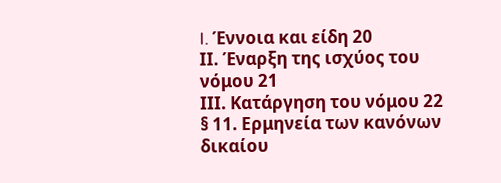I. Έννοια και είδη 20
ΙΙ. Έναρξη της ισχύος του νόμου 21
ΙΙΙ. Κατάργηση του νόμου 22
§ 11. Ερμηνεία των κανόνων δικαίου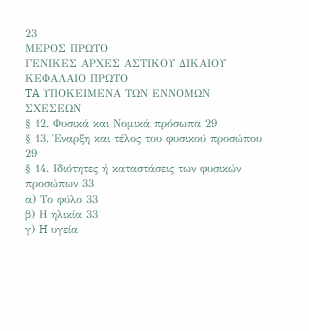23
ΜΕΡΟΣ ΠΡΩΤΟ
ΓΕΝΙΚΕΣ ΑΡΧΕΣ ΑΣΤΙΚΟΥ ΔΙΚΑΙΟΥ
ΚΕΦΑΛΑΙΟ ΠΡΩΤΟ
TA ΥΠΟΚΕΙΜΕΝΑ ΤΩΝ ΕΝΝΟΜΩΝ ΣΧΕΣΕΩΝ
§ 12. Φυσικά και Νομικά πρόσωπα 29
§ 13. Έναρξη και τέλος του φυσικού προσώπου 29
§ 14. Ιδιότητες ή καταστάσεις των φυσικών προσώπων 33
α) Το φύλο 33
β) Η ηλικία 33
γ) H υγεία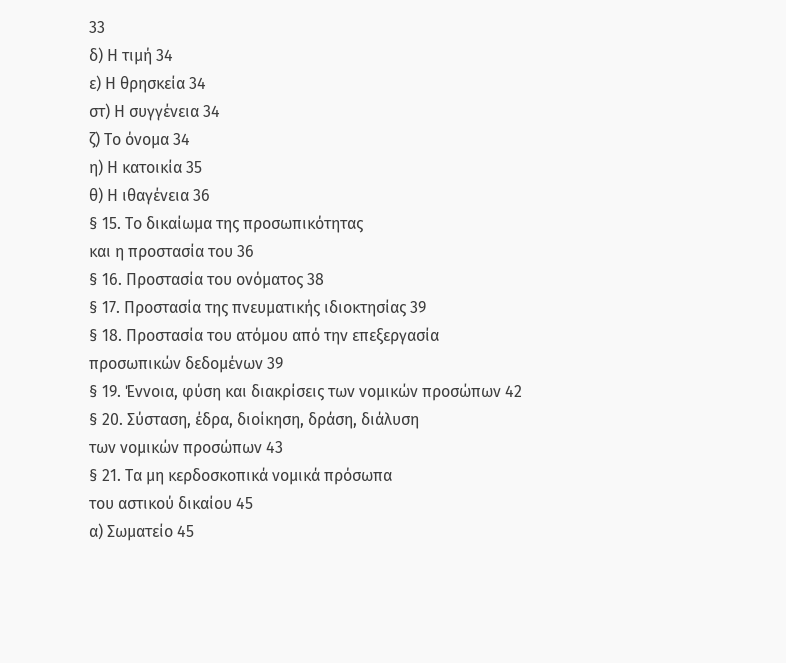33
δ) Η τιμή 34
ε) Η θρησκεία 34
στ) Η συγγένεια 34
ζ) Το όνομα 34
η) Η κατοικία 35
θ) Η ιθαγένεια 36
§ 15. Το δικαίωμα της προσωπικότητας
και η προστασία του 36
§ 16. Προστασία του ονόματος 38
§ 17. Προστασία της πνευματικής ιδιοκτησίας 39
§ 18. Προστασία του ατόμου από την επεξεργασία
προσωπικών δεδομένων 39
§ 19. Έννοια, φύση και διακρίσεις των νομικών προσώπων 42
§ 20. Σύσταση, έδρα, διοίκηση, δράση, διάλυση
των νομικών προσώπων 43
§ 21. Τα μη κερδοσκοπικά νομικά πρόσωπα
του αστικού δικαίου 45
α) Σωματείο 45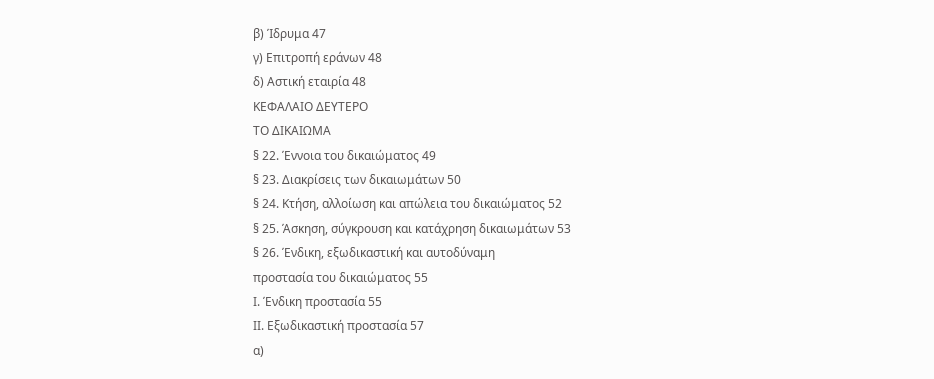β) Ίδρυμα 47
γ) Επιτροπή εράνων 48
δ) Αστική εταιρία 48
ΚΕΦΑΛΑΙΟ ΔΕΥΤΕΡΟ
ΤΟ ΔΙΚΑΙΩΜΑ
§ 22. Έννοια του δικαιώματος 49
§ 23. Διακρίσεις των δικαιωμάτων 50
§ 24. Κτήση, αλλοίωση και απώλεια του δικαιώματος 52
§ 25. Άσκηση, σύγκρουση και κατάχρηση δικαιωμάτων 53
§ 26. Ένδικη, εξωδικαστική και αυτοδύναμη
προστασία του δικαιώματος 55
Ι. Ένδικη προστασία 55
ΙΙ. Εξωδικαστική προστασία 57
α)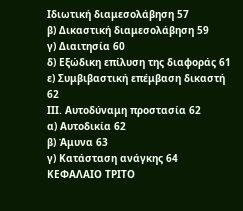Ιδιωτική διαμεσολάβηση 57
β) Δικαστική διαμεσολάβηση 59
γ) Διαιτησία 60
δ) Εξώδικη επίλυση της διαφοράς 61
ε) Συμβιβαστική επέμβαση δικαστή 62
ΙΙΙ. Αυτοδύναμη προστασία 62
α) Αυτοδικία 62
β) Άμυνα 63
γ) Κατάσταση ανάγκης 64
ΚΕΦΑΛΑΙΟ ΤΡΙΤΟ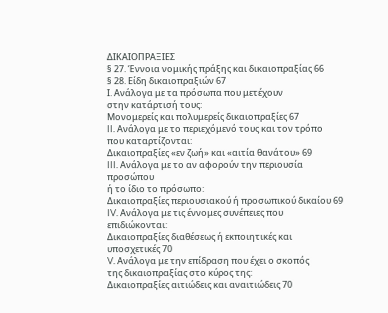ΔΙΚΑΙΟΠΡΑΞΙΕΣ
§ 27. Έννοια νομικής πράξης και δικαιοπραξίας 66
§ 28. Είδη δικαιοπραξιών 67
Ι. Ανάλογα με τα πρόσωπα που μετέχουν
στην κατάρτισή τους:
Μονομερείς και πολυμερείς δικαιοπραξίες 67
II. Ανάλογα με το περιεχόμενό τους και τον τρόπο
που καταρτίζονται:
Δικαιοπραξίες «εν ζωή» και «αιτία θανάτου» 69
III. Ανάλογα με το αν αφορούν την περιουσία προσώπου
ή το ίδιο το πρόσωπο:
Δικαιοπραξίες περιουσιακού ή προσωπικού δικαίου 69
IV. Ανάλογα με τις έννομες συνέπειες που επιδιώκονται:
Δικαιοπραξίες διαθέσεως ή εκποιητικές και υποσχετικές 70
V. Ανάλογα με την επίδραση που έχει ο σκοπός
της δικαιοπραξίας στο κύρος της:
Δικαιοπραξίες αιτιώδεις και αναιτιώδεις 70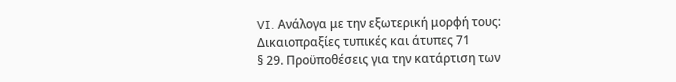VI. Ανάλογα με την εξωτερική μορφή τους:
Δικαιοπραξίες τυπικές και άτυπες 71
§ 29. Προϋποθέσεις για την κατάρτιση των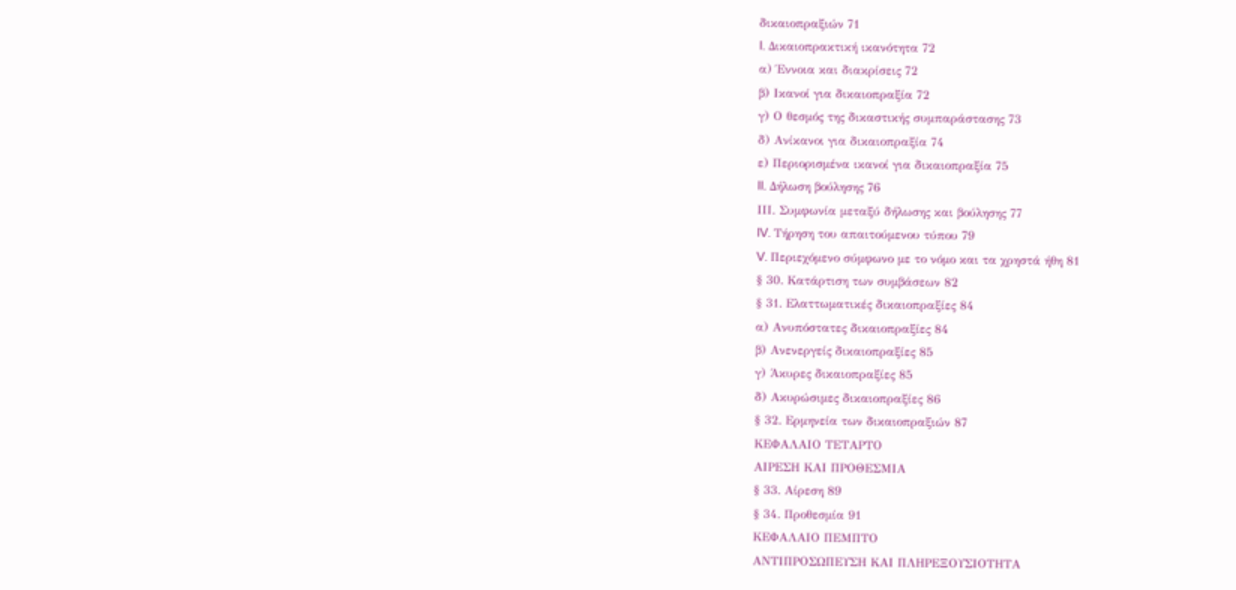δικαιοπραξιών 71
I. Δικαιοπρακτική ικανότητα 72
α) Έννοια και διακρίσεις 72
β) Ικανοί για δικαιοπραξία 72
γ) Ο θεσμός της δικαστικής συμπαράστασης 73
δ) Ανίκανοι για δικαιοπραξία 74
ε) Περιορισμένα ικανοί για δικαιοπραξία 75
II. Δήλωση βούλησης 76
ΙΙΙ. Συμφωνία μεταξύ δήλωσης και βούλησης 77
IV. Τήρηση του απαιτούμενου τύπου 79
V. Περιεχόμενο σύμφωνο με το νόμο και τα χρηστά ήθη 81
§ 30. Κατάρτιση των συμβάσεων 82
§ 31. Ελαττωματικές δικαιοπραξίες 84
α) Ανυπόστατες δικαιοπραξίες 84
β) Ανενεργείς δικαιοπραξίες 85
γ) Άκυρες δικαιοπραξίες 85
δ) Ακυρώσιμες δικαιοπραξίες 86
§ 32. Ερμηνεία των δικαιοπραξιών 87
ΚΕΦΑΛΑΙΟ ΤΕΤΑΡΤΟ
ΑΙΡΕΣΗ ΚΑΙ ΠΡΟΘΕΣΜΙΑ
§ 33. Αίρεση 89
§ 34. Προθεσμία 91
ΚΕΦΑΛΑΙΟ ΠΕΜΠΤΟ
ΑΝΤΙΠΡΟΣΩΠΕΥΣΗ ΚΑΙ ΠΛΗΡΕΞΟΥΣΙΟΤΗΤΑ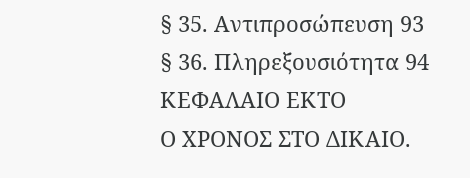§ 35. Αντιπροσώπευση 93
§ 36. Πληρεξουσιότητα 94
ΚΕΦΑΛΑΙΟ ΕΚΤΟ
Ο ΧΡΟΝΟΣ ΣΤΟ ΔΙΚΑΙΟ.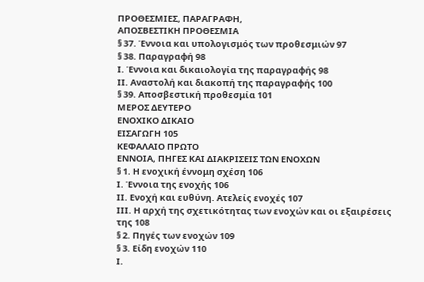ΠΡΟΘΕΣΜΙΕΣ, ΠΑΡΑΓΡΑΦΗ,
ΑΠΟΣΒΕΣΤΙΚΗ ΠΡΟΘΕΣΜΙΑ
§ 37. Έννοια και υπολογισμός των προθεσμιών 97
§ 38. Παραγραφή 98
Ι. Έννοια και δικαιολογία της παραγραφής 98
ΙΙ. Αναστολή και διακοπή της παραγραφής 100
§ 39. Αποσβεστική προθεσμία 101
ΜΕΡΟΣ ΔΕΥΤΕΡΟ
ΕΝΟΧΙΚΟ ΔΙΚΑΙΟ
ΕΙΣΑΓΩΓΗ 105
ΚΕΦΑΛΑΙΟ ΠΡΩΤΟ
ΕΝΝΟΙΑ, ΠΗΓΕΣ ΚΑΙ ΔΙΑΚΡΙΣΕΙΣ ΤΩΝ ΕΝΟΧΩΝ
§ 1. Η ενοχική έννομη σχέση 106
Ι. Έννοια της ενοχής 106
ΙΙ. Ενοχή και ευθύνη. Ατελείς ενοχές 107
ΙΙΙ. Η αρχή της σχετικότητας των ενοχών και οι εξαιρέσεις της 108
§ 2. Πηγές των ενοχών 109
§ 3. Είδη ενοχών 110
Ι.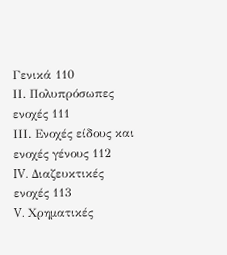Γενικά 110
ΙΙ. Πολυπρόσωπες ενοχές 111
ΙΙΙ. Ενοχές είδους και ενοχές γένους 112
IV. Διαζευκτικές ενοχές 113
V. Χρηματικές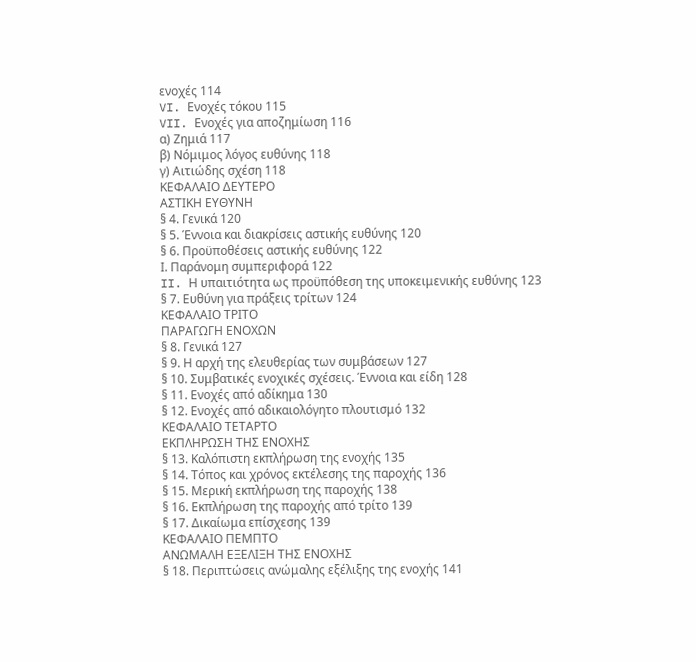ενοχές 114
VI. Ενοχές τόκου 115
VII. Ενοχές για αποζημίωση 116
α) Ζημιά 117
β) Νόμιμος λόγος ευθύνης 118
γ) Αιτιώδης σχέση 118
ΚΕΦΑΛΑΙΟ ΔΕΥΤΕΡΟ
ΑΣΤΙΚΗ ΕΥΘΥΝΗ
§ 4. Γενικά 120
§ 5. Έννοια και διακρίσεις αστικής ευθύνης 120
§ 6. Προϋποθέσεις αστικής ευθύνης 122
Ι. Παράνομη συμπεριφορά 122
II. Η υπαιτιότητα ως προϋπόθεση της υποκειμενικής ευθύνης 123
§ 7. Ευθύνη για πράξεις τρίτων 124
ΚΕΦΑΛΑΙΟ ΤΡΙΤΟ
ΠΑΡΑΓΩΓΗ ΕΝΟΧΩΝ
§ 8. Γενικά 127
§ 9. Η αρχή της ελευθερίας των συμβάσεων 127
§ 10. Συμβατικές ενοχικές σχέσεις. Έννοια και είδη 128
§ 11. Ενοχές από αδίκημα 130
§ 12. Ενοχές από αδικαιολόγητο πλουτισμό 132
ΚΕΦΑΛΑΙΟ ΤΕΤΑΡΤΟ
ΕΚΠΛΗΡΩΣΗ ΤΗΣ ΕΝΟΧΗΣ
§ 13. Καλόπιστη εκπλήρωση της ενοχής 135
§ 14. Τόπος και χρόνος εκτέλεσης της παροχής 136
§ 15. Μερική εκπλήρωση της παροχής 138
§ 16. Εκπλήρωση της παροχής από τρίτο 139
§ 17. Δικαίωμα επίσχεσης 139
ΚΕΦΑΛΑΙΟ ΠΕΜΠΤΟ
ΑΝΩΜΑΛΗ ΕΞΕΛΙΞΗ ΤΗΣ ΕΝΟΧΗΣ
§ 18. Περιπτώσεις ανώμαλης εξέλιξης της ενοχής 141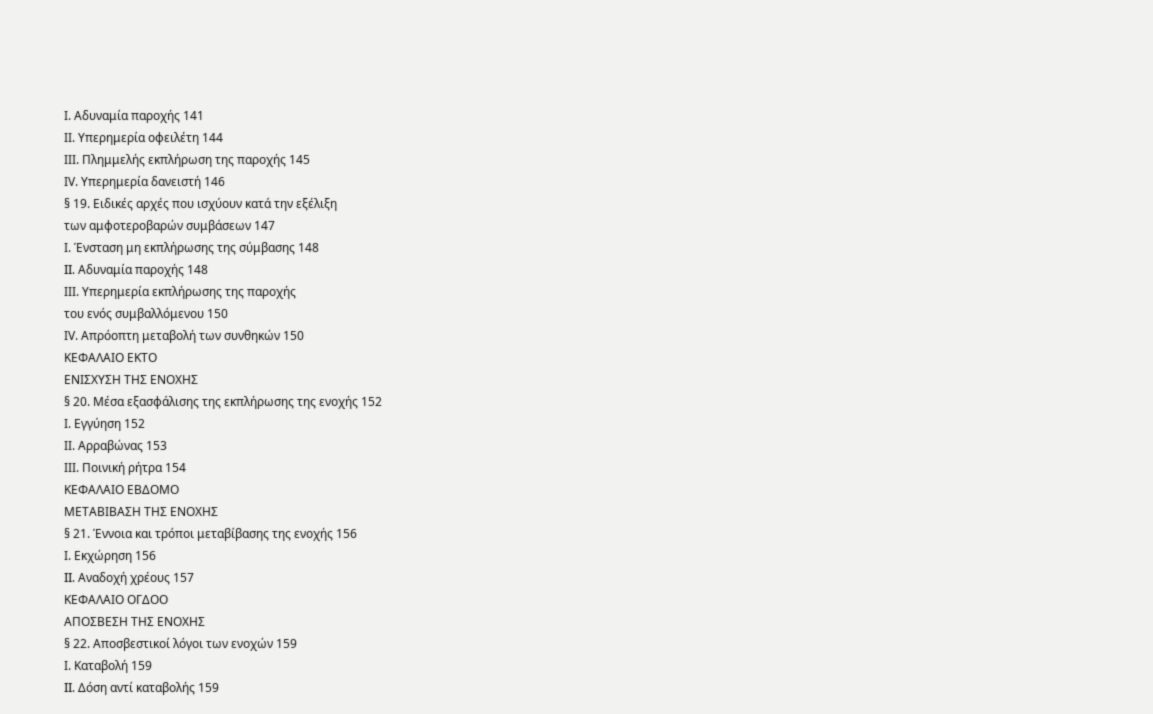Ι. Αδυναμία παροχής 141
ΙΙ. Υπερημερία οφειλέτη 144
ΙΙΙ. Πλημμελής εκπλήρωση της παροχής 145
ΙV. Υπερημερία δανειστή 146
§ 19. Ειδικές αρχές που ισχύουν κατά την εξέλιξη
των αμφοτεροβαρών συμβάσεων 147
Ι. Ένσταση μη εκπλήρωσης της σύμβασης 148
II. Αδυναμία παροχής 148
ΙΙΙ. Υπερημερία εκπλήρωσης της παροχής
του ενός συμβαλλόμενου 150
ΙV. Απρόοπτη μεταβολή των συνθηκών 150
ΚΕΦΑΛΑΙΟ ΕΚΤΟ
ΕΝΙΣΧΥΣΗ ΤΗΣ ΕΝΟΧΗΣ
§ 20. Μέσα εξασφάλισης της εκπλήρωσης της ενοχής 152
Ι. Εγγύηση 152
ΙΙ. Αρραβώνας 153
ΙΙΙ. Ποινική ρήτρα 154
ΚΕΦΑΛΑΙΟ ΕΒΔΟΜΟ
ΜΕΤΑΒΙΒΑΣΗ ΤΗΣ ΕΝΟΧΗΣ
§ 21. Έννοια και τρόποι μεταβίβασης της ενοχής 156
Ι. Εκχώρηση 156
II. Αναδοχή χρέους 157
ΚΕΦΑΛΑΙΟ ΟΓΔΟΟ
ΑΠΟΣΒΕΣΗ ΤΗΣ ΕΝΟΧΗΣ
§ 22. Αποσβεστικοί λόγοι των ενοχών 159
Ι. Καταβολή 159
II. Δόση αντί καταβολής 159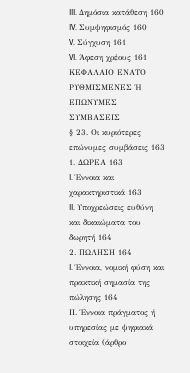III. Δημόσια κατάθεση 160
IV. Συμψηφισμός 160
V. Σύγχυση 161
VI. Άφεση χρέους 161
ΚΕΦΑΛΑΙΟ ΕΝΑΤΟ
ΡΥΘΜΙΣΜΕΝΕΣ Ή ΕΠΩΝΥΜΕΣ ΣΥΜΒΑΣΕΙΣ
§ 23. Οι κυριότερες επώνυμες συμβάσεις 163
1. ΔΩΡΕΑ 163
I. Έννοια και χαρακτηριστικά 163
II. Υποχρεώσεις ευθύνη και δικαιώματα του δωρητή 164
2. ΠΩΛΗΣΗ 164
I. Έννοια, νομική φύση και πρακτική σημασία της πώλησης 164
ΙΙ. Έννοια πράγματος ή υπηρεσίας με ψηφιακά
στοιχεία (άρθρο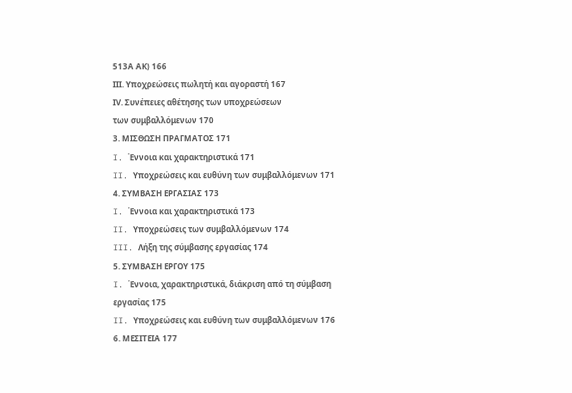513Α ΑΚ) 166
ΙΙΙ. Υποχρεώσεις πωλητή και αγοραστή 167
ΙV. Συνέπειες αθέτησης των υποχρεώσεων
των συμβαλλόμενων 170
3. ΜΙΣΘΩΣΗ ΠΡΑΓΜΑΤΟΣ 171
I. Έννοια και χαρακτηριστικά 171
II. Υποχρεώσεις και ευθύνη των συμβαλλόμενων 171
4. ΣΥΜΒΑΣΗ ΕΡΓΑΣΙΑΣ 173
I. Έννοια και χαρακτηριστικά 173
II. Υποχρεώσεις των συμβαλλόμενων 174
III. Λήξη της σύμβασης εργασίας 174
5. ΣΥΜΒΑΣΗ ΕΡΓΟΥ 175
I. Έννοια, χαρακτηριστικά, διάκριση από τη σύμβαση
εργασίας 175
II. Υποχρεώσεις και ευθύνη των συμβαλλόμενων 176
6. ΜΕΣΙΤΕΙΑ 177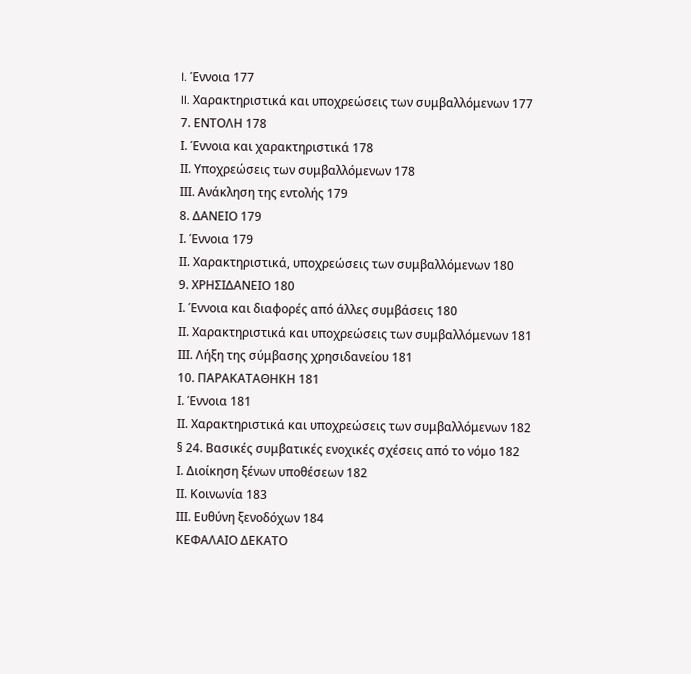I. Έννοια 177
II. Χαρακτηριστικά και υποχρεώσεις των συμβαλλόμενων 177
7. ΕΝΤΟΛΗ 178
Ι. Έννοια και χαρακτηριστικά 178
ΙΙ. Υποχρεώσεις των συμβαλλόμενων 178
ΙΙΙ. Ανάκληση της εντολής 179
8. ΔΑΝΕΙΟ 179
Ι. Έννοια 179
ΙΙ. Χαρακτηριστικά, υποχρεώσεις των συμβαλλόμενων 180
9. ΧΡΗΣΙΔΑΝΕΙΟ 180
Ι. Έννοια και διαφορές από άλλες συμβάσεις 180
ΙΙ. Χαρακτηριστικά και υποχρεώσεις των συμβαλλόμενων 181
ΙΙΙ. Λήξη της σύμβασης χρησιδανείου 181
10. ΠΑΡΑΚΑΤΑΘΗΚΗ 181
Ι. Έννοια 181
ΙΙ. Χαρακτηριστικά και υποχρεώσεις των συμβαλλόμενων 182
§ 24. Βασικές συμβατικές ενοχικές σχέσεις από το νόμο 182
Ι. Διοίκηση ξένων υποθέσεων 182
ΙΙ. Κοινωνία 183
ΙΙΙ. Ευθύνη ξενοδόχων 184
ΚΕΦΑΛΑΙΟ ΔΕΚΑΤΟ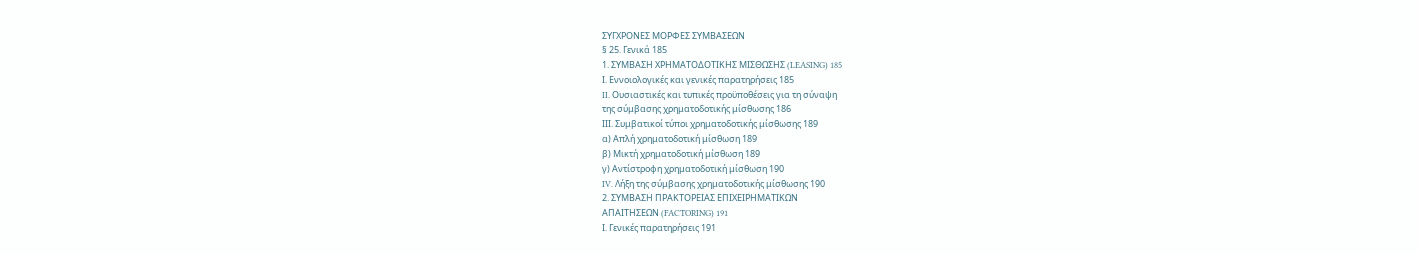ΣΥΓΧΡΟΝΕΣ ΜΟΡΦΕΣ ΣΥΜΒΑΣΕΩΝ
§ 25. Γενικά 185
1. ΣΥΜΒΑΣΗ ΧΡΗΜΑΤΟΔΟΤΙΚΗΣ ΜΙΣΘΩΣΗΣ (LEASING) 185
Ι. Εννοιολογικές και γενικές παρατηρήσεις 185
II. Ουσιαστικές και τυπικές προϋποθέσεις για τη σύναψη
της σύμβασης χρηματοδοτικής μίσθωσης 186
ΙΙΙ. Συμβατικοί τύποι χρηματοδοτικής μίσθωσης 189
α) Απλή χρηματοδοτική μίσθωση 189
β) Μικτή χρηματοδοτική μίσθωση 189
γ) Αντίστροφη χρηματοδοτική μίσθωση 190
IV. Λήξη της σύμβασης χρηματοδοτικής μίσθωσης 190
2. ΣΥΜΒΑΣΗ ΠΡΑΚΤΟΡΕΙΑΣ ΕΠΙΧΕΙΡΗΜΑΤΙΚΩΝ
ΑΠΑΙΤΗΣΕΩΝ (FACTORING) 191
Ι. Γενικές παρατηρήσεις 191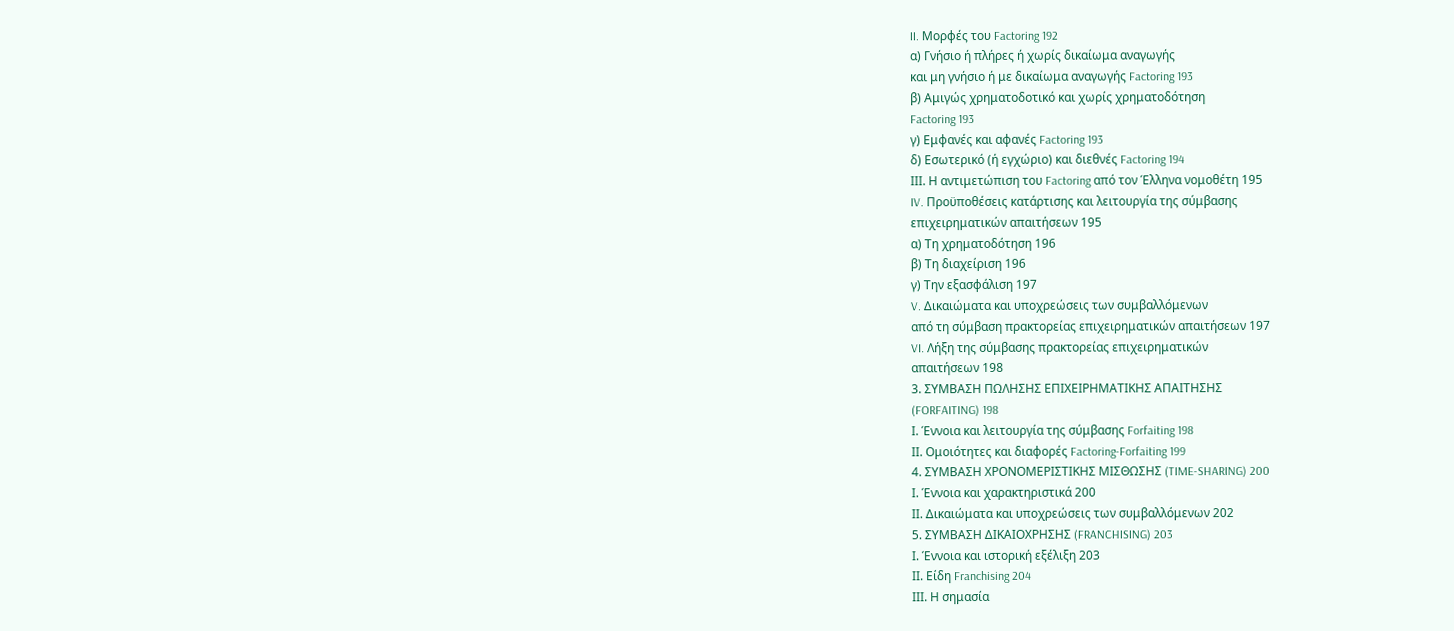II. Μορφές του Factoring 192
α) Γνήσιο ή πλήρες ή χωρίς δικαίωμα αναγωγής
και μη γνήσιο ή με δικαίωμα αναγωγής Factoring 193
β) Αμιγώς χρηματοδοτικό και χωρίς χρηματοδότηση
Factoring 193
γ) Εμφανές και αφανές Factoring 193
δ) Εσωτερικό (ή εγχώριο) και διεθνές Factoring 194
ΙΙΙ. Η αντιμετώπιση του Factoring από τον Έλληνα νομοθέτη 195
IV. Προϋποθέσεις κατάρτισης και λειτουργία της σύμβασης
επιχειρηματικών απαιτήσεων 195
α) Τη χρηματοδότηση 196
β) Τη διαχείριση 196
γ) Την εξασφάλιση 197
V. Δικαιώματα και υποχρεώσεις των συμβαλλόμενων
από τη σύμβαση πρακτορείας επιχειρηματικών απαιτήσεων 197
VI. Λήξη της σύμβασης πρακτορείας επιχειρηματικών
απαιτήσεων 198
3. ΣΥΜΒΑΣΗ ΠΩΛΗΣΗΣ ΕΠΙΧΕΙΡΗΜΑΤΙΚΗΣ ΑΠΑΙΤΗΣΗΣ
(FORFAITING) 198
Ι. Έννοια και λειτουργία της σύμβασης Forfaiting 198
ΙΙ. Ομοιότητες και διαφορές Factoring-Forfaiting 199
4. ΣΥΜΒΑΣΗ ΧΡΟΝΟΜΕΡΙΣΤΙΚΗΣ ΜΙΣΘΩΣΗΣ (TIME-SHARING) 200
Ι. Έννοια και χαρακτηριστικά 200
ΙΙ. Δικαιώματα και υποχρεώσεις των συμβαλλόμενων 202
5. ΣΥΜΒΑΣΗ ΔΙΚΑΙΟΧΡΗΣΗΣ (FRANCHISING) 203
Ι. Έννοια και ιστορική εξέλιξη 203
ΙΙ. Είδη Franchising 204
ΙΙΙ. Η σημασία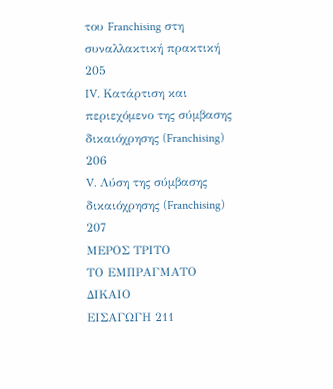του Franchising στη συναλλακτική πρακτική 205
IV. Κατάρτιση και περιεχόμενο της σύμβασης
δικαιόχρησης (Franchising) 206
V. Λύση της σύμβασης δικαιόχρησης (Franchising) 207
ΜΕΡΟΣ ΤΡΙΤΟ
ΤΟ ΕΜΠΡΑΓΜΑΤΟ ΔΙΚΑΙΟ
ΕΙΣΑΓΩΓΗ 211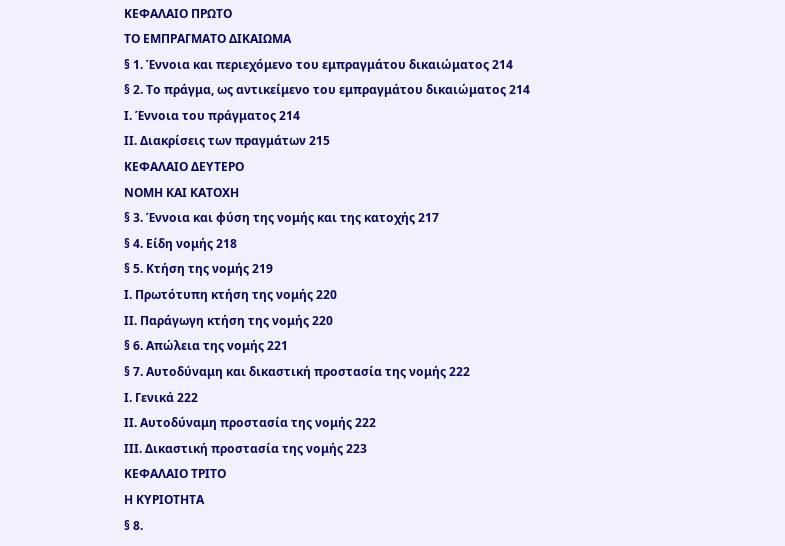ΚΕΦΑΛΑΙΟ ΠΡΩΤΟ
ΤΟ ΕΜΠΡΑΓΜΑΤΟ ΔΙΚΑΙΩΜΑ
§ 1. Έννοια και περιεχόμενο του εμπραγμάτου δικαιώματος 214
§ 2. Το πράγμα, ως αντικείμενο του εμπραγμάτου δικαιώματος 214
Ι. Έννοια του πράγματος 214
ΙΙ. Διακρίσεις των πραγμάτων 215
ΚΕΦΑΛΑΙΟ ΔΕΥΤΕΡΟ
ΝΟΜΗ ΚΑΙ ΚΑΤΟΧΗ
§ 3. Έννοια και φύση της νομής και της κατοχής 217
§ 4. Είδη νομής 218
§ 5. Κτήση της νομής 219
Ι. Πρωτότυπη κτήση της νομής 220
ΙΙ. Παράγωγη κτήση της νομής 220
§ 6. Απώλεια της νομής 221
§ 7. Αυτοδύναμη και δικαστική προστασία της νομής 222
Ι. Γενικά 222
ΙΙ. Αυτοδύναμη προστασία της νομής 222
ΙΙΙ. Δικαστική προστασία της νομής 223
ΚΕΦΑΛΑΙΟ ΤΡΙΤΟ
Η ΚΥΡΙΟΤΗΤΑ
§ 8.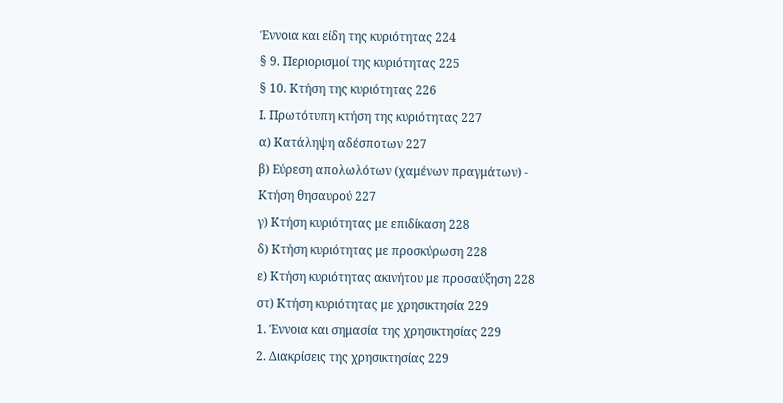Έννοια και είδη της κυριότητας 224
§ 9. Περιορισμοί της κυριότητας 225
§ 10. Κτήση της κυριότητας 226
Ι. Πρωτότυπη κτήση της κυριότητας 227
α) Κατάληψη αδέσποτων 227
β) Εύρεση απολωλότων (χαμένων πραγμάτων) -
Κτήση θησαυρού 227
γ) Κτήση κυριότητας με επιδίκαση 228
δ) Κτήση κυριότητας με προσκύρωση 228
ε) Κτήση κυριότητας ακινήτου με προσαύξηση 228
στ) Κτήση κυριότητας με χρησικτησία 229
1. Έννοια και σημασία της χρησικτησίας 229
2. Διακρίσεις της χρησικτησίας 229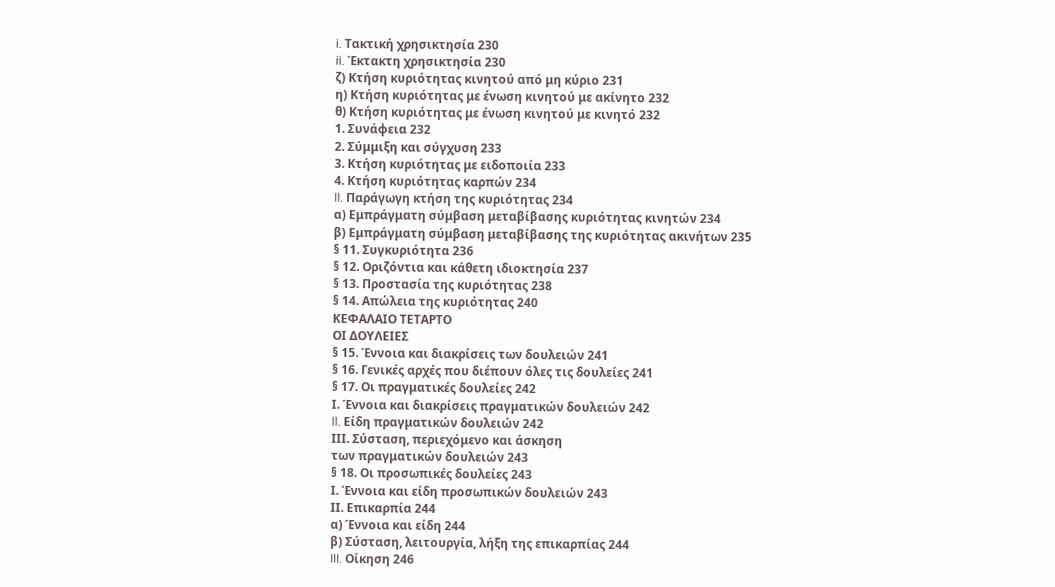i. Τακτική χρησικτησία 230
ii. Έκτακτη χρησικτησία 230
ζ) Κτήση κυριότητας κινητού από μη κύριο 231
η) Κτήση κυριότητας με ένωση κινητού με ακίνητο 232
θ) Κτήση κυριότητας με ένωση κινητού με κινητό 232
1. Συνάφεια 232
2. Σύμμιξη και σύγχυση 233
3. Κτήση κυριότητας με ειδοποιία 233
4. Κτήση κυριότητας καρπών 234
II. Παράγωγη κτήση της κυριότητας 234
α) Εμπράγματη σύμβαση μεταβίβασης κυριότητας κινητών 234
β) Εμπράγματη σύμβαση μεταβίβασης της κυριότητας ακινήτων 235
§ 11. Συγκυριότητα 236
§ 12. Οριζόντια και κάθετη ιδιοκτησία 237
§ 13. Προστασία της κυριότητας 238
§ 14. Απώλεια της κυριότητας 240
ΚΕΦΑΛΑΙΟ ΤΕΤΑΡΤΟ
ΟΙ ΔΟΥΛΕΙΕΣ
§ 15. Έννοια και διακρίσεις των δουλειών 241
§ 16. Γενικές αρχές που διέπουν όλες τις δουλείες 241
§ 17. Οι πραγματικές δουλείες 242
Ι. Έννοια και διακρίσεις πραγματικών δουλειών 242
II. Είδη πραγματικών δουλειών 242
ΙΙΙ. Σύσταση, περιεχόμενο και άσκηση
των πραγματικών δουλειών 243
§ 18. Οι προσωπικές δουλείες 243
Ι. Έννοια και είδη προσωπικών δουλειών 243
ΙΙ. Επικαρπία 244
α) Έννοια και είδη 244
β) Σύσταση, λειτουργία, λήξη της επικαρπίας 244
III. Οίκηση 246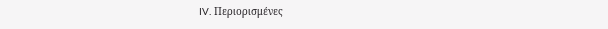IV. Περιορισμένες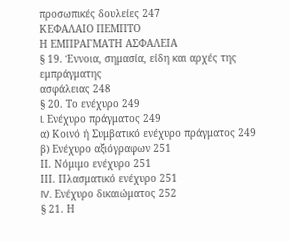προσωπικές δουλείες 247
ΚΕΦΑΛΑΙΟ ΠΕΜΠΤΟ
Η ΕΜΠΡΑΓΜΑΤΗ ΑΣΦΑΛΕΙΑ
§ 19. Έννοια, σημασία, είδη και αρχές της εμπράγματης
ασφάλειας 248
§ 20. Το ενέχυρο 249
I. Ενέχυρο πράγματος 249
α) Κοινό ή Συμβατικό ενέχυρο πράγματος 249
β) Ενέχυρο αξιόγραφων 251
ΙΙ. Νόμιμο ενέχυρο 251
ΙΙΙ. Πλασματικό ενέχυρο 251
IV. Ενέχυρο δικαιώματος 252
§ 21. Η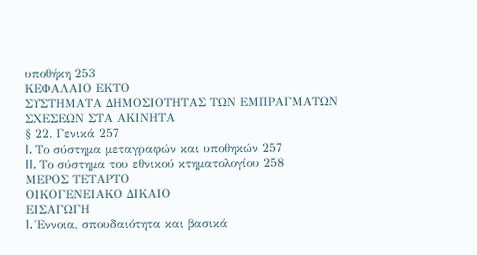υποθήκη 253
ΚΕΦΑΛΑΙΟ ΕΚΤΟ
ΣΥΣΤΗΜΑΤΑ ΔΗΜΟΣΙΟΤΗΤΑΣ ΤΩΝ ΕΜΠΡΑΓΜΑΤΩΝ
ΣΧΕΣΕΩΝ ΣΤΑ ΑΚΙΝΗΤΑ
§ 22. Γενικά 257
I. Το σύστημα μεταγραφών και υποθηκών 257
II. Το σύστημα του εθνικού κτηματολογίου 258
ΜΕΡΟΣ ΤΕΤΑΡΤΟ
ΟΙΚΟΓΕΝΕΙΑΚΟ ΔΙΚΑΙΟ
ΕΙΣΑΓΩΓΗ
I. Έννοια, σπουδαιότητα και βασικά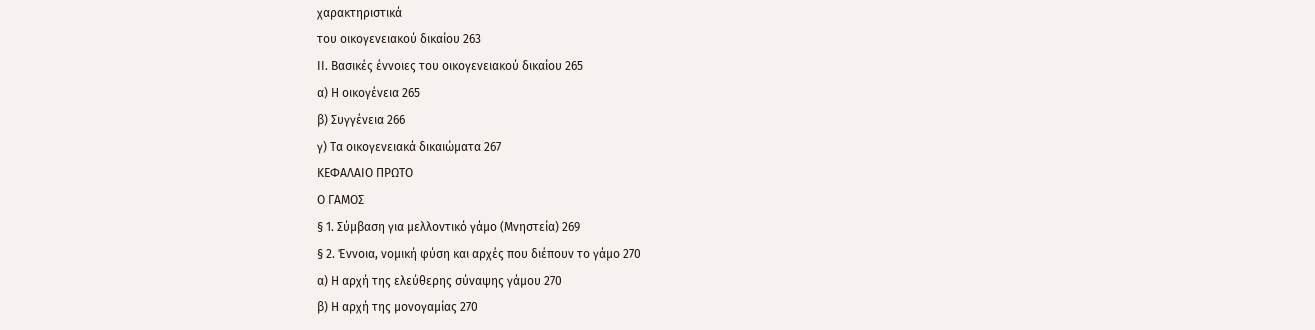χαρακτηριστικά
του οικογενειακού δικαίου 263
II. Βασικές έννοιες του οικογενειακού δικαίου 265
α) Η οικογένεια 265
β) Συγγένεια 266
γ) Τα οικογενειακά δικαιώματα 267
ΚΕΦΑΛΑΙΟ ΠΡΩΤΟ
Ο ΓΑΜΟΣ
§ 1. Σύμβαση για μελλοντικό γάμο (Μνηστεία) 269
§ 2. Έννοια, νομική φύση και αρχές που διέπουν το γάμο 270
α) Η αρχή της ελεύθερης σύναψης γάμου 270
β) Η αρχή της μονογαμίας 270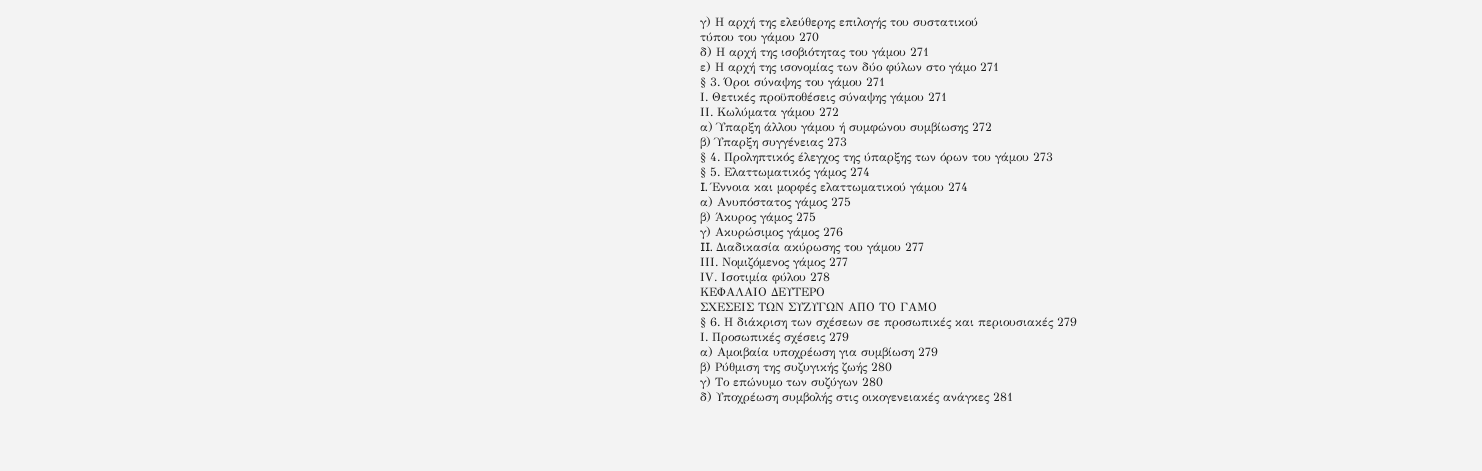γ) Η αρχή της ελεύθερης επιλογής του συστατικού
τύπου του γάμου 270
δ) Η αρχή της ισοβιότητας του γάμου 271
ε) Η αρχή της ισονομίας των δύο φύλων στο γάμο 271
§ 3. Όροι σύναψης του γάμου 271
Ι. Θετικές προϋποθέσεις σύναψης γάμου 271
ΙΙ. Κωλύματα γάμου 272
α) Ύπαρξη άλλου γάμου ή συμφώνου συμβίωσης 272
β) Ύπαρξη συγγένειας 273
§ 4. Προληπτικός έλεγχος της ύπαρξης των όρων του γάμου 273
§ 5. Ελαττωματικός γάμος 274
I. Έννοια και μορφές ελαττωματικού γάμου 274
α) Ανυπόστατος γάμος 275
β) Άκυρος γάμος 275
γ) Ακυρώσιμος γάμος 276
II. Διαδικασία ακύρωσης του γάμου 277
ΙΙΙ. Νομιζόμενος γάμος 277
ΙV. Ισοτιμία φύλου 278
ΚΕΦΑΛΑΙΟ ΔΕΥΤΕΡΟ
ΣΧΕΣΕΙΣ ΤΩΝ ΣΥΖΥΓΩΝ ΑΠΟ ΤΟ ΓΑΜΟ
§ 6. Η διάκριση των σχέσεων σε προσωπικές και περιουσιακές 279
Ι. Προσωπικές σχέσεις 279
α) Αμοιβαία υποχρέωση για συμβίωση 279
β) Ρύθμιση της συζυγικής ζωής 280
γ) Το επώνυμο των συζύγων 280
δ) Υποχρέωση συμβολής στις οικογενειακές ανάγκες 281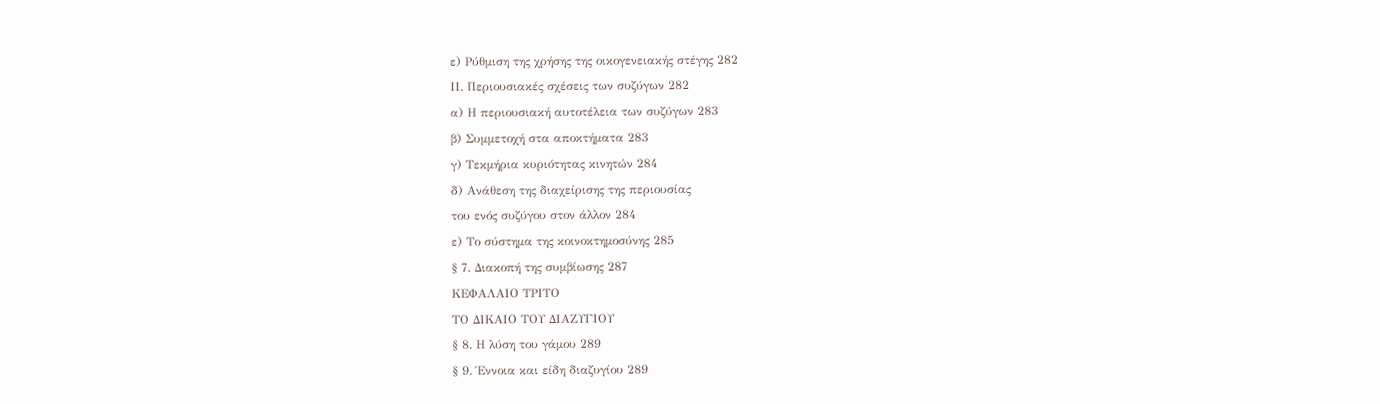ε) Ρύθμιση της χρήσης της οικογενειακής στέγης 282
ΙΙ. Περιουσιακές σχέσεις των συζύγων 282
α) Η περιουσιακή αυτοτέλεια των συζύγων 283
β) Συμμετοχή στα αποκτήματα 283
γ) Τεκμήρια κυριότητας κινητών 284
δ) Ανάθεση της διαχείρισης της περιουσίας
του ενός συζύγου στον άλλον 284
ε) Το σύστημα της κοινοκτημοσύνης 285
§ 7. Διακοπή της συμβίωσης 287
ΚΕΦΑΛΑΙΟ ΤΡΙΤΟ
ΤΟ ΔΙΚΑΙΟ ΤΟΥ ΔΙΑΖΥΓΙΟΥ
§ 8. Η λύση του γάμου 289
§ 9. Έννοια και είδη διαζυγίου 289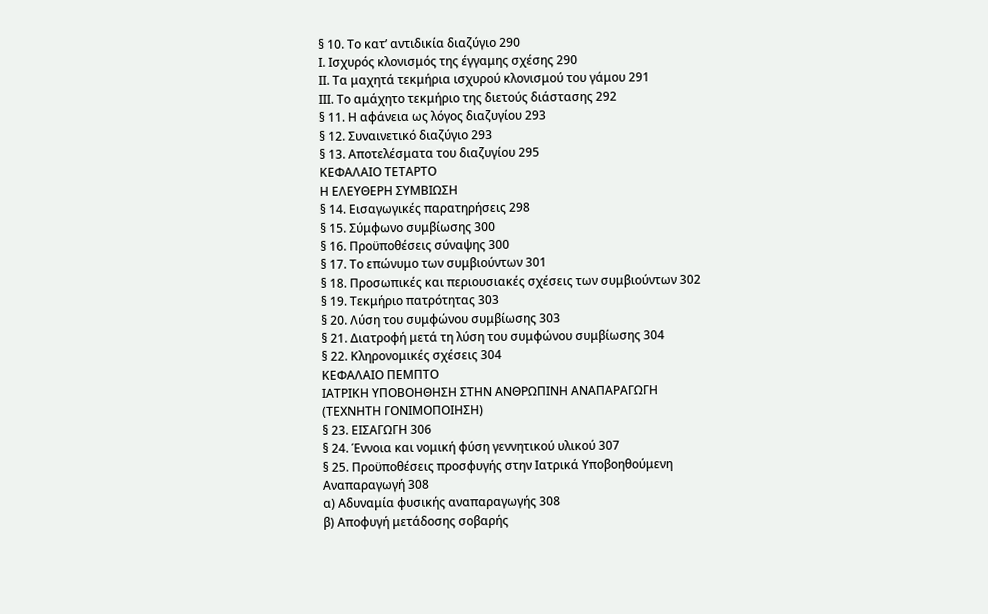§ 10. Το κατ’ αντιδικία διαζύγιο 290
Ι. Ισχυρός κλονισμός της έγγαμης σχέσης 290
ΙΙ. Τα μαχητά τεκμήρια ισχυρού κλονισμού του γάμου 291
ΙΙΙ. Το αμάχητο τεκμήριο της διετούς διάστασης 292
§ 11. Η αφάνεια ως λόγος διαζυγίου 293
§ 12. Συναινετικό διαζύγιο 293
§ 13. Αποτελέσματα του διαζυγίου 295
ΚΕΦΑΛΑΙΟ ΤΕΤΑΡΤΟ
Η ΕΛΕΥΘΕΡΗ ΣΥΜΒΙΩΣΗ
§ 14. Εισαγωγικές παρατηρήσεις 298
§ 15. Σύμφωνο συμβίωσης 300
§ 16. Προϋποθέσεις σύναψης 300
§ 17. Το επώνυμο των συμβιούντων 301
§ 18. Προσωπικές και περιουσιακές σχέσεις των συμβιούντων 302
§ 19. Τεκμήριο πατρότητας 303
§ 20. Λύση του συμφώνου συμβίωσης 303
§ 21. Διατροφή μετά τη λύση του συμφώνου συμβίωσης 304
§ 22. Κληρονομικές σχέσεις 304
ΚΕΦΑΛΑΙΟ ΠΕΜΠΤΟ
ΙΑΤΡΙΚΗ ΥΠΟΒΟΗΘΗΣΗ ΣΤΗΝ ΑΝΘΡΩΠΙΝΗ ΑΝΑΠΑΡΑΓΩΓΗ
(ΤΕΧΝΗΤΗ ΓΟΝΙΜΟΠΟΙΗΣΗ)
§ 23. ΕΙΣΑΓΩΓΗ 306
§ 24. Έννοια και νομική φύση γεννητικού υλικού 307
§ 25. Προϋποθέσεις προσφυγής στην Ιατρικά Υποβοηθούμενη
Αναπαραγωγή 308
α) Αδυναμία φυσικής αναπαραγωγής 308
β) Αποφυγή μετάδοσης σοβαρής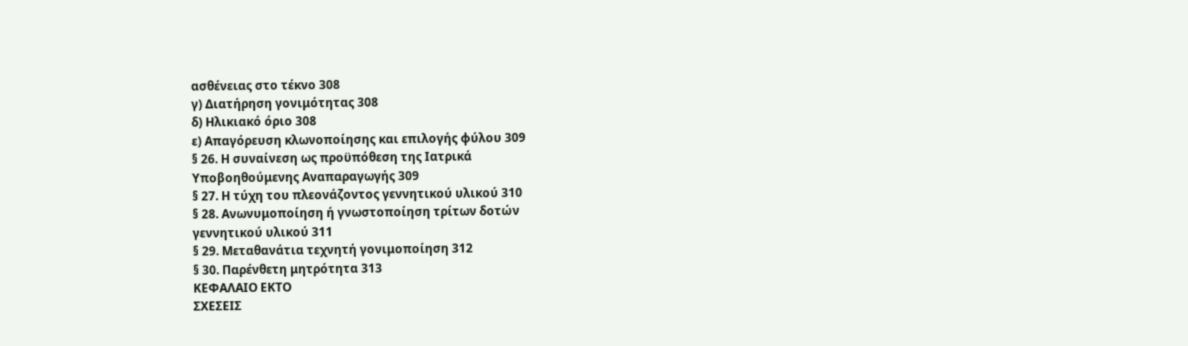ασθένειας στο τέκνο 308
γ) Διατήρηση γονιμότητας 308
δ) Ηλικιακό όριο 308
ε) Απαγόρευση κλωνοποίησης και επιλογής φύλου 309
§ 26. Η συναίνεση ως προϋπόθεση της Ιατρικά
Υποβοηθούμενης Αναπαραγωγής 309
§ 27. Η τύχη του πλεονάζοντος γεννητικού υλικού 310
§ 28. Ανωνυμοποίηση ή γνωστοποίηση τρίτων δοτών
γεννητικού υλικού 311
§ 29. Μεταθανάτια τεχνητή γονιμοποίηση 312
§ 30. Παρένθετη μητρότητα 313
ΚΕΦΑΛΑΙΟ ΕΚΤΟ
ΣΧΕΣΕΙΣ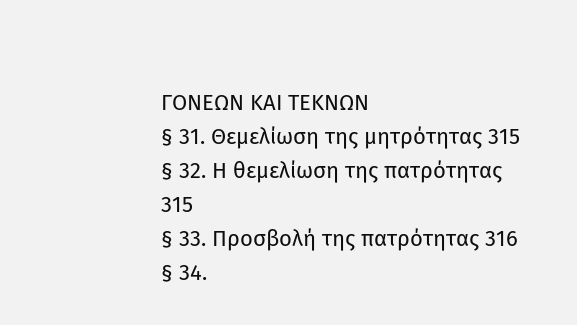ΓΟΝΕΩΝ ΚΑΙ ΤΕΚΝΩΝ
§ 31. Θεμελίωση της μητρότητας 315
§ 32. Η θεμελίωση της πατρότητας 315
§ 33. Προσβολή της πατρότητας 316
§ 34.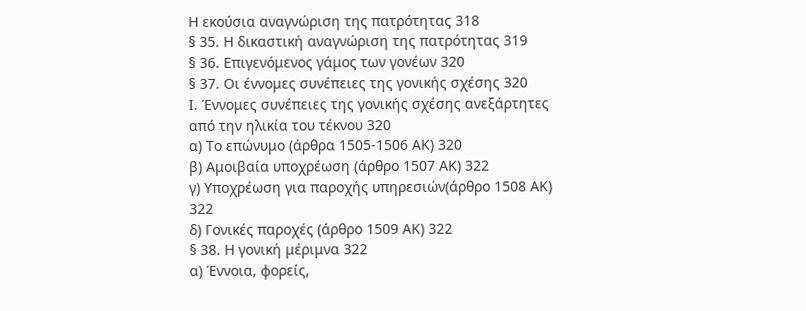Η εκούσια αναγνώριση της πατρότητας 318
§ 35. Η δικαστική αναγνώριση της πατρότητας 319
§ 36. Επιγενόμενος γάμος των γονέων 320
§ 37. Οι έννομες συνέπειες της γονικής σχέσης 320
Ι. Έννομες συνέπειες της γονικής σχέσης ανεξάρτητες
από την ηλικία του τέκνου 320
α) Το επώνυμο (άρθρα 1505-1506 ΑΚ) 320
β) Αμοιβαία υποχρέωση (άρθρο 1507 ΑΚ) 322
γ) Υποχρέωση για παροχής υπηρεσιών(άρθρο 1508 ΑΚ) 322
δ) Γονικές παροχές (άρθρο 1509 ΑΚ) 322
§ 38. Η γονική μέριμνα 322
α) Έννοια, φορείς,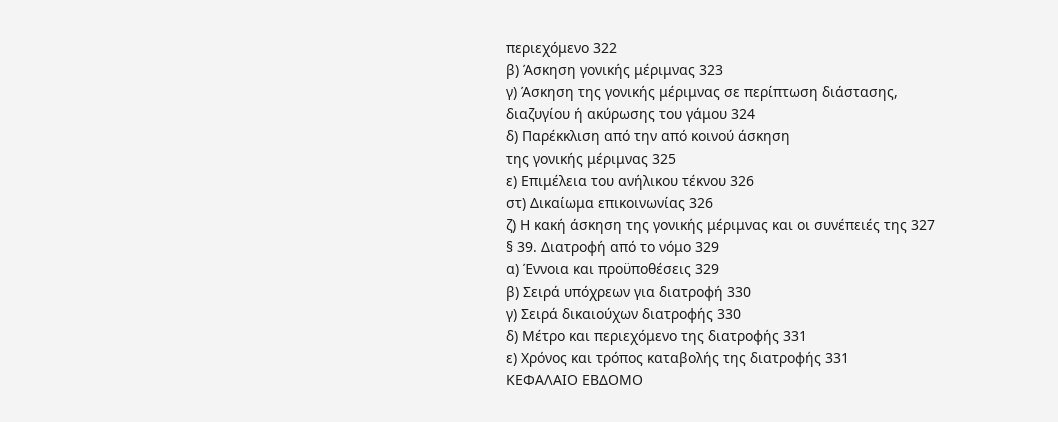περιεχόμενο 322
β) Άσκηση γονικής μέριμνας 323
γ) Άσκηση της γονικής μέριμνας σε περίπτωση διάστασης,
διαζυγίου ή ακύρωσης του γάμου 324
δ) Παρέκκλιση από την από κοινού άσκηση
της γονικής μέριμνας 325
ε) Επιμέλεια του ανήλικου τέκνου 326
στ) Δικαίωμα επικοινωνίας 326
ζ) Η κακή άσκηση της γονικής μέριμνας και οι συνέπειές της 327
§ 39. Διατροφή από το νόμο 329
α) Έννοια και προϋποθέσεις 329
β) Σειρά υπόχρεων για διατροφή 330
γ) Σειρά δικαιούχων διατροφής 330
δ) Μέτρο και περιεχόμενο της διατροφής 331
ε) Χρόνος και τρόπος καταβολής της διατροφής 331
ΚΕΦΑΛΑΙΟ ΕΒΔΟΜΟ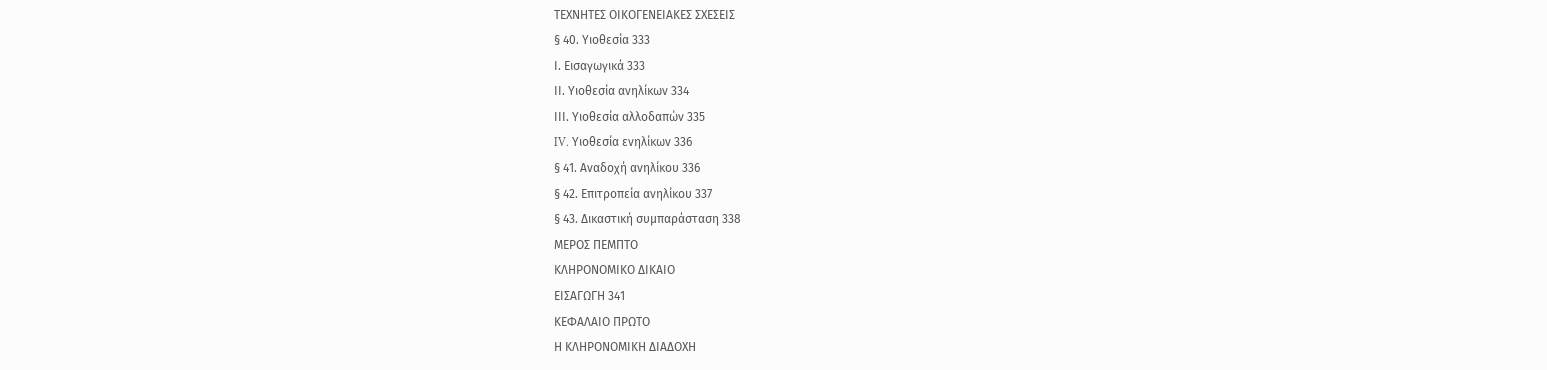ΤΕΧΝΗΤΕΣ ΟΙΚΟΓΕΝΕΙΑΚΕΣ ΣΧΕΣΕΙΣ
§ 40. Υιοθεσία 333
Ι. Εισαγωγικά 333
ΙΙ. Υιοθεσία ανηλίκων 334
ΙΙΙ. Υιοθεσία αλλοδαπών 335
IV. Υιοθεσία ενηλίκων 336
§ 41. Αναδοχή ανηλίκου 336
§ 42. Επιτροπεία ανηλίκου 337
§ 43. Δικαστική συμπαράσταση 338
ΜΕΡΟΣ ΠΕΜΠΤΟ
ΚΛΗΡΟΝΟΜΙΚΟ ΔΙΚΑΙΟ
ΕΙΣΑΓΩΓΗ 341
ΚΕΦΑΛΑΙΟ ΠΡΩΤΟ
Η ΚΛΗΡΟΝΟΜΙΚΗ ΔΙΑΔΟΧΗ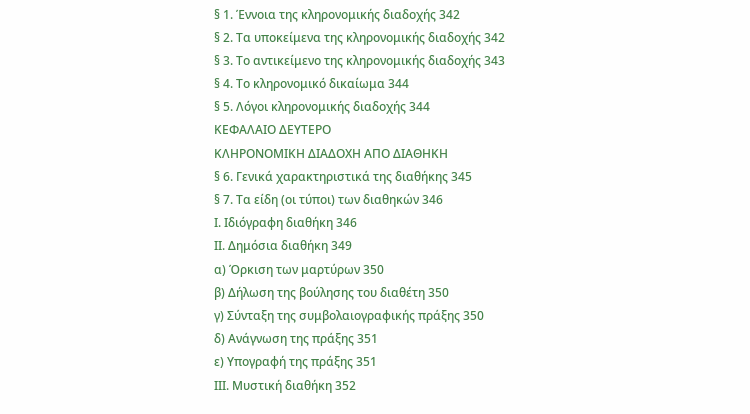§ 1. Έννοια της κληρονομικής διαδοχής 342
§ 2. Τα υποκείμενα της κληρονομικής διαδοχής 342
§ 3. Το αντικείμενο της κληρονομικής διαδοχής 343
§ 4. Το κληρονομικό δικαίωμα 344
§ 5. Λόγοι κληρονομικής διαδοχής 344
ΚΕΦΑΛΑΙΟ ΔΕΥΤΕΡΟ
ΚΛΗΡΟΝΟΜΙΚΗ ΔΙΑΔΟΧΗ ΑΠΟ ΔΙΑΘΗΚΗ
§ 6. Γενικά χαρακτηριστικά της διαθήκης 345
§ 7. Τα είδη (οι τύποι) των διαθηκών 346
Ι. Ιδιόγραφη διαθήκη 346
ΙΙ. Δημόσια διαθήκη 349
α) Όρκιση των μαρτύρων 350
β) Δήλωση της βούλησης του διαθέτη 350
γ) Σύνταξη της συμβολαιογραφικής πράξης 350
δ) Ανάγνωση της πράξης 351
ε) Υπογραφή της πράξης 351
ΙΙΙ. Μυστική διαθήκη 352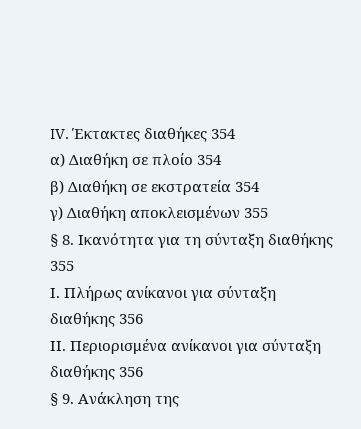IV. Έκτακτες διαθήκες 354
α) Διαθήκη σε πλοίο 354
β) Διαθήκη σε εκστρατεία 354
γ) Διαθήκη αποκλεισμένων 355
§ 8. Ικανότητα για τη σύνταξη διαθήκης 355
Ι. Πλήρως ανίκανοι για σύνταξη διαθήκης 356
ΙΙ. Περιορισμένα ανίκανοι για σύνταξη διαθήκης 356
§ 9. Ανάκληση της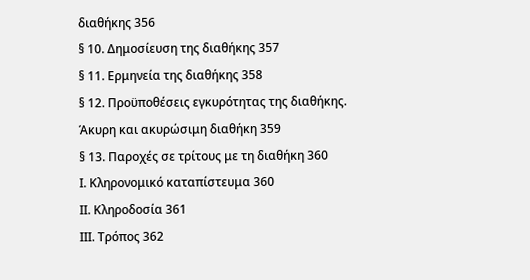διαθήκης 356
§ 10. Δημοσίευση της διαθήκης 357
§ 11. Ερμηνεία της διαθήκης 358
§ 12. Προϋποθέσεις εγκυρότητας της διαθήκης.
Άκυρη και ακυρώσιμη διαθήκη 359
§ 13. Παροχές σε τρίτους με τη διαθήκη 360
Ι. Κληρονομικό καταπίστευμα 360
ΙΙ. Κληροδοσία 361
ΙΙΙ. Τρόπος 362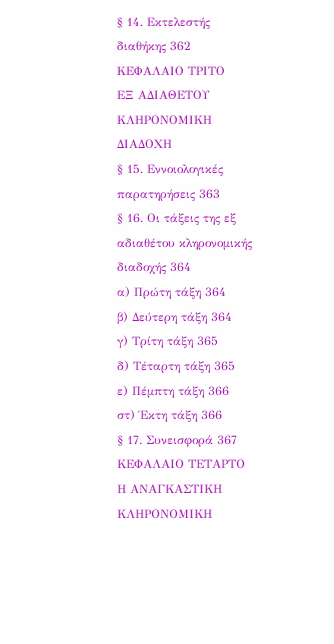§ 14. Εκτελεστής διαθήκης 362
ΚΕΦΑΛΑΙΟ ΤΡΙΤΟ
ΕΞ ΑΔΙΑΘΕΤΟΥ ΚΛΗΡΟΝΟΜΙΚΗ ΔΙΑΔΟΧΗ
§ 15. Εννοιολογικές παρατηρήσεις 363
§ 16. Οι τάξεις της εξ αδιαθέτου κληρονομικής διαδοχής 364
α) Πρώτη τάξη 364
β) Δεύτερη τάξη 364
γ) Τρίτη τάξη 365
δ) Τέταρτη τάξη 365
ε) Πέμπτη τάξη 366
στ) Έκτη τάξη 366
§ 17. Συνεισφορά 367
ΚΕΦΑΛΑΙΟ ΤΕΤΑΡΤΟ
Η ΑΝΑΓΚΑΣΤΙΚΗ ΚΛΗΡΟΝΟΜΙΚΗ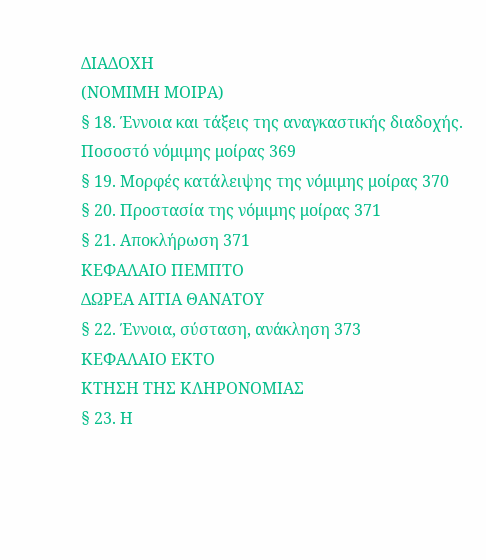ΔΙΑΔΟΧΗ
(ΝΟΜΙΜΗ ΜΟΙΡΑ)
§ 18. Έννοια και τάξεις της αναγκαστικής διαδοχής.
Ποσοστό νόμιμης μοίρας 369
§ 19. Μορφές κατάλειψης της νόμιμης μοίρας 370
§ 20. Προστασία της νόμιμης μοίρας 371
§ 21. Αποκλήρωση 371
ΚΕΦΑΛΑΙΟ ΠΕΜΠΤΟ
ΔΩΡΕΑ ΑΙΤΙΑ ΘΑΝΑΤΟΥ
§ 22. Έννοια, σύσταση, ανάκληση 373
ΚΕΦΑΛΑΙΟ ΕΚΤΟ
ΚΤΗΣΗ ΤΗΣ ΚΛΗΡΟΝΟΜΙΑΣ
§ 23. Η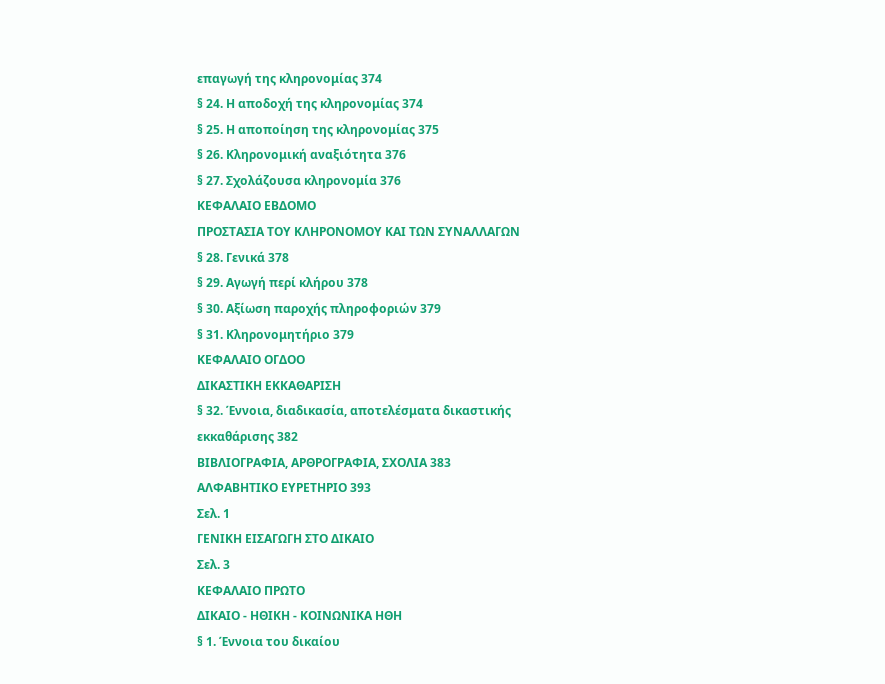επαγωγή της κληρονομίας 374
§ 24. Η αποδοχή της κληρονομίας 374
§ 25. Η αποποίηση της κληρονομίας 375
§ 26. Κληρονομική αναξιότητα 376
§ 27. Σχολάζουσα κληρονομία 376
ΚΕΦΑΛΑΙΟ ΕΒΔΟΜΟ
ΠΡΟΣΤΑΣΙΑ ΤΟΥ ΚΛΗΡΟΝΟΜΟΥ ΚΑΙ ΤΩΝ ΣΥΝΑΛΛΑΓΩΝ
§ 28. Γενικά 378
§ 29. Αγωγή περί κλήρου 378
§ 30. Αξίωση παροχής πληροφοριών 379
§ 31. Κληρονομητήριο 379
ΚΕΦΑΛΑΙΟ ΟΓΔΟΟ
ΔΙΚΑΣΤΙΚΗ ΕΚΚΑΘΑΡΙΣΗ
§ 32. Έννοια, διαδικασία, αποτελέσματα δικαστικής
εκκαθάρισης 382
ΒΙΒΛΙΟΓΡΑΦΙΑ, ΑΡΘΡΟΓΡΑΦΙΑ, ΣΧΟΛΙΑ 383
ΑΛΦΑΒΗΤΙΚΟ ΕΥΡΕΤΗΡΙΟ 393
Σελ. 1
ΓΕΝΙΚΗ ΕΙΣΑΓΩΓΗ ΣΤΟ ΔΙΚΑΙΟ
Σελ. 3
ΚΕΦΑΛΑΙΟ ΠΡΩΤΟ
ΔΙΚΑΙΟ - ΗΘΙΚΗ - ΚΟΙΝΩΝΙΚΑ ΗΘΗ
§ 1. Έννοια του δικαίου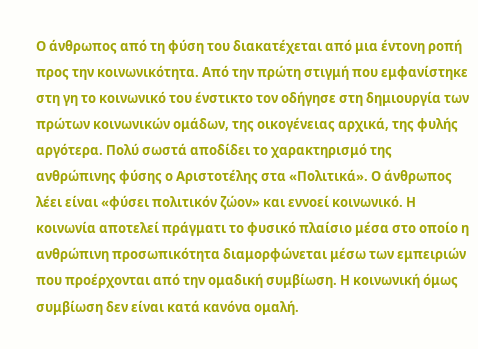Ο άνθρωπος από τη φύση του διακατέχεται από μια έντονη ροπή προς την κοινωνικότητα. Από την πρώτη στιγμή που εμφανίστηκε στη γη το κοινωνικό του ένστικτο τον οδήγησε στη δημιουργία των πρώτων κοινωνικών ομάδων, της οικογένειας αρχικά, της φυλής αργότερα. Πολύ σωστά αποδίδει το χαρακτηρισμό της ανθρώπινης φύσης ο Αριστοτέλης στα «Πολιτικά». Ο άνθρωπος λέει είναι «φύσει πολιτικόν ζώον» και εννοεί κοινωνικό. Η κοινωνία αποτελεί πράγματι το φυσικό πλαίσιο μέσα στο οποίο η ανθρώπινη προσωπικότητα διαμορφώνεται μέσω των εμπειριών που προέρχονται από την ομαδική συμβίωση. Η κοινωνική όμως συμβίωση δεν είναι κατά κανόνα ομαλή.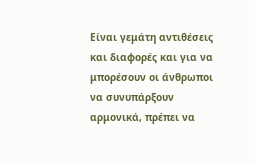Είναι γεμάτη αντιθέσεις και διαφορές και για να μπορέσουν οι άνθρωποι να συνυπάρξουν αρμονικά, πρέπει να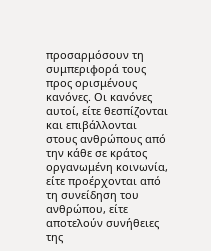προσαρμόσουν τη συμπεριφορά τους προς ορισμένους κανόνες. Οι κανόνες αυτοί, είτε θεσπίζονται και επιβάλλονται στους ανθρώπους από την κάθε σε κράτος οργανωμένη κοινωνία, είτε προέρχονται από τη συνείδηση του ανθρώπου, είτε αποτελούν συνήθειες της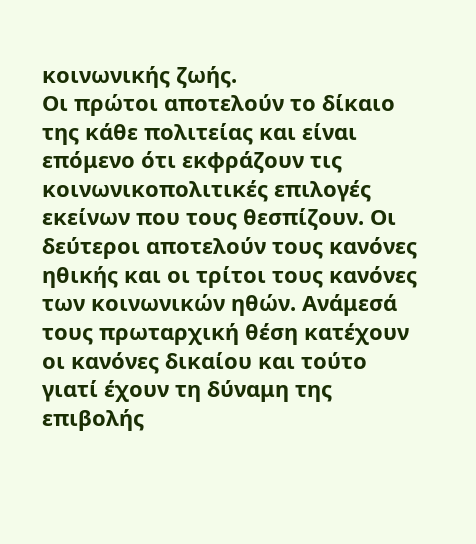κοινωνικής ζωής.
Οι πρώτοι αποτελούν το δίκαιο της κάθε πολιτείας και είναι επόμενο ότι εκφράζουν τις κοινωνικοπολιτικές επιλογές εκείνων που τους θεσπίζουν. Οι δεύτεροι αποτελούν τους κανόνες ηθικής και οι τρίτοι τους κανόνες των κοινωνικών ηθών. Ανάμεσά τους πρωταρχική θέση κατέχουν οι κανόνες δικαίου και τούτο γιατί έχουν τη δύναμη της επιβολής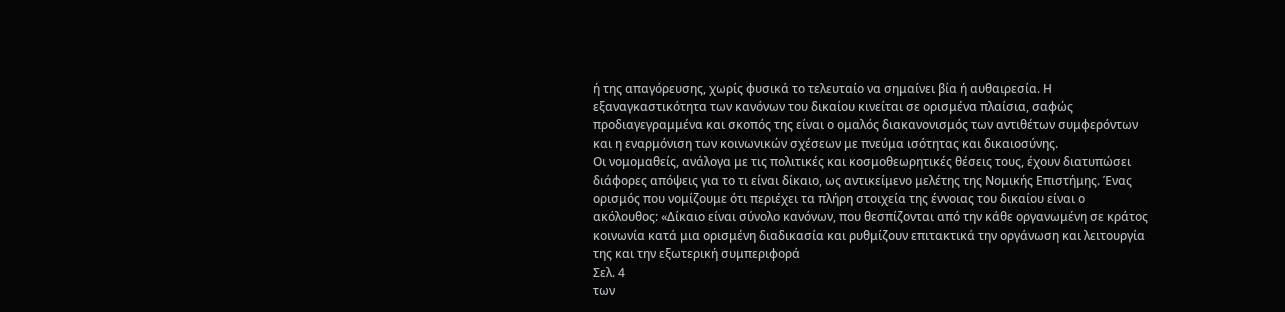ή της απαγόρευσης, χωρίς φυσικά το τελευταίο να σημαίνει βία ή αυθαιρεσία. Η εξαναγκαστικότητα των κανόνων του δικαίου κινείται σε ορισμένα πλαίσια, σαφώς προδιαγεγραμμένα και σκοπός της είναι ο ομαλός διακανονισμός των αντιθέτων συμφερόντων και η εναρμόνιση των κοινωνικών σχέσεων με πνεύμα ισότητας και δικαιοσύνης.
Οι νομομαθείς, ανάλογα με τις πολιτικές και κοσμοθεωρητικές θέσεις τους, έχουν διατυπώσει διάφορες απόψεις για το τι είναι δίκαιο, ως αντικείμενο μελέτης της Νομικής Επιστήμης. Ένας ορισμός που νομίζουμε ότι περιέχει τα πλήρη στοιχεία της έννοιας του δικαίου είναι ο ακόλουθος: «Δίκαιο είναι σύνολο κανόνων, που θεσπίζονται από την κάθε οργανωμένη σε κράτος κοινωνία κατά μια ορισμένη διαδικασία και ρυθμίζουν επιτακτικά την οργάνωση και λειτουργία της και την εξωτερική συμπεριφορά
Σελ. 4
των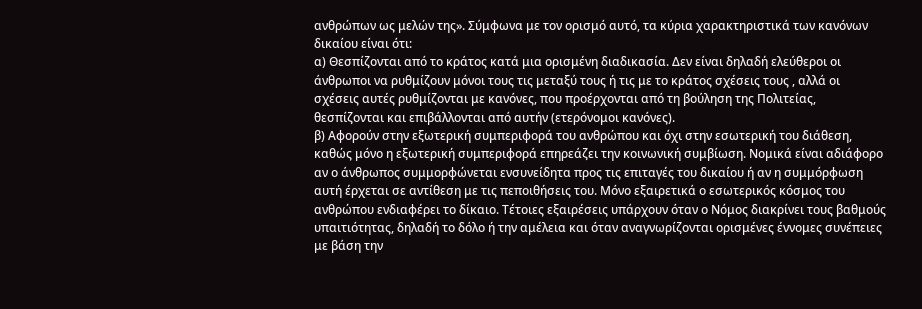ανθρώπων ως μελών της». Σύμφωνα με τον ορισμό αυτό, τα κύρια χαρακτηριστικά των κανόνων δικαίου είναι ότι:
α) Θεσπίζονται από το κράτος κατά μια ορισμένη διαδικασία. Δεν είναι δηλαδή ελεύθεροι οι άνθρωποι να ρυθμίζουν μόνοι τους τις μεταξύ τους ή τις με το κράτος σχέσεις τους , αλλά οι σχέσεις αυτές ρυθμίζονται με κανόνες, που προέρχονται από τη βούληση της Πολιτείας, θεσπίζονται και επιβάλλονται από αυτήν (ετερόνομοι κανόνες).
β) Αφορούν στην εξωτερική συμπεριφορά του ανθρώπου και όχι στην εσωτερική του διάθεση, καθώς μόνο η εξωτερική συμπεριφορά επηρεάζει την κοινωνική συμβίωση. Νομικά είναι αδιάφορο αν ο άνθρωπος συμμορφώνεται ενσυνείδητα προς τις επιταγές του δικαίου ή αν η συμμόρφωση αυτή έρχεται σε αντίθεση με τις πεποιθήσεις του. Μόνο εξαιρετικά ο εσωτερικός κόσμος του ανθρώπου ενδιαφέρει το δίκαιο. Τέτοιες εξαιρέσεις υπάρχουν όταν ο Νόμος διακρίνει τους βαθμούς υπαιτιότητας, δηλαδή το δόλο ή την αμέλεια και όταν αναγνωρίζονται ορισμένες έννομες συνέπειες με βάση την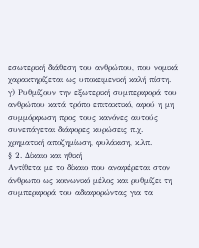εσωτερική διάθεση του ανθρώπου, που νομικά χαρακτηρίζεται ως υποκειμενική καλή πίστη.
γ) Ρυθμίζουν την εξωτερική συμπεριφορά του ανθρώπου κατά τρόπο επιτακτικό, αφού η μη συμμόρφωση προς τους κανόνες αυτούς συνεπάγεται διάφορες κυρώσεις π.χ. χρηματική αποζημίωση, φυλάκιση, κ.λπ.
§ 2. Δίκαιο και ηθική
Αντίθετα με το δίκαιο που αναφέρεται στον άνθρωπο ως κοινωνικό μέλος και ρυθμίζει τη συμπεριφορά του αδιαφορώντας για τα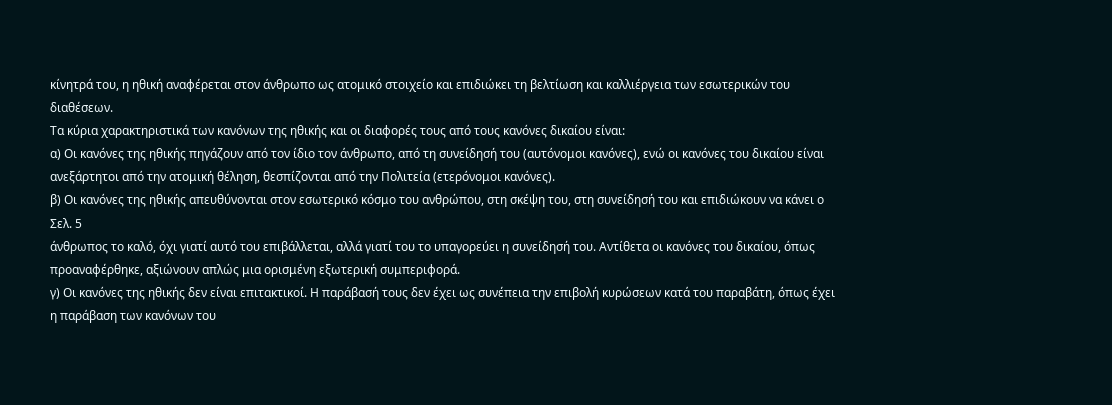κίνητρά του, η ηθική αναφέρεται στον άνθρωπο ως ατομικό στοιχείο και επιδιώκει τη βελτίωση και καλλιέργεια των εσωτερικών του διαθέσεων.
Τα κύρια χαρακτηριστικά των κανόνων της ηθικής και οι διαφορές τους από τους κανόνες δικαίου είναι:
α) Οι κανόνες της ηθικής πηγάζουν από τον ίδιο τον άνθρωπο, από τη συνείδησή του (αυτόνομοι κανόνες), ενώ οι κανόνες του δικαίου είναι ανεξάρτητοι από την ατομική θέληση, θεσπίζονται από την Πολιτεία (ετερόνομοι κανόνες).
β) Οι κανόνες της ηθικής απευθύνονται στον εσωτερικό κόσμο του ανθρώπου, στη σκέψη του, στη συνείδησή του και επιδιώκουν να κάνει ο
Σελ. 5
άνθρωπος το καλό, όχι γιατί αυτό του επιβάλλεται, αλλά γιατί του το υπαγορεύει η συνείδησή του. Αντίθετα οι κανόνες του δικαίου, όπως προαναφέρθηκε, αξιώνουν απλώς μια ορισμένη εξωτερική συμπεριφορά.
γ) Οι κανόνες της ηθικής δεν είναι επιτακτικοί. Η παράβασή τους δεν έχει ως συνέπεια την επιβολή κυρώσεων κατά του παραβάτη, όπως έχει η παράβαση των κανόνων του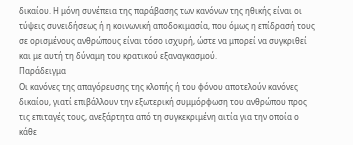δικαίου. Η μόνη συνέπεια της παράβασης των κανόνων της ηθικής είναι οι τύψεις συνειδήσεως ή η κοινωνική αποδοκιμασία, που όμως η επίδρασή τους σε ορισμένους ανθρώπους είναι τόσο ισχυρή, ώστε να μπορεί να συγκριθεί και με αυτή τη δύναμη του κρατικού εξαναγκασμού.
Παράδειγμα
Οι κανόνες της απαγόρευσης της κλοπής ή του φόνου αποτελούν κανόνες δικαίου, γιατί επιβάλλουν την εξωτερική συμμόρφωση του ανθρώπου προς τις επιταγές τους, ανεξάρτητα από τη συγκεκριμένη αιτία για την οποία ο κάθε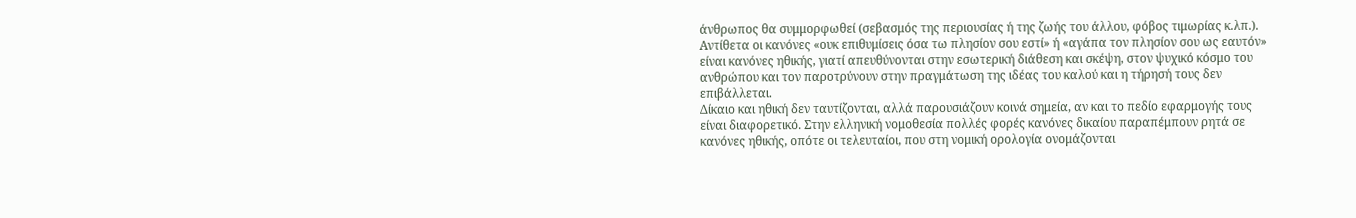άνθρωπος θα συμμορφωθεί (σεβασμός της περιουσίας ή της ζωής του άλλου, φόβος τιμωρίας κ.λπ.). Αντίθετα οι κανόνες «ουκ επιθυμίσεις όσα τω πλησίον σου εστί» ή «αγάπα τον πλησίον σου ως εαυτόν» είναι κανόνες ηθικής, γιατί απευθύνονται στην εσωτερική διάθεση και σκέψη, στον ψυχικό κόσμο του ανθρώπου και τον παροτρύνουν στην πραγμάτωση της ιδέας του καλού και η τήρησή τους δεν επιβάλλεται.
Δίκαιο και ηθική δεν ταυτίζονται, αλλά παρουσιάζουν κοινά σημεία, αν και το πεδίο εφαρμογής τους είναι διαφορετικό. Στην ελληνική νομοθεσία πολλές φορές κανόνες δικαίου παραπέμπουν ρητά σε κανόνες ηθικής, οπότε οι τελευταίοι, που στη νομική ορολογία ονομάζονται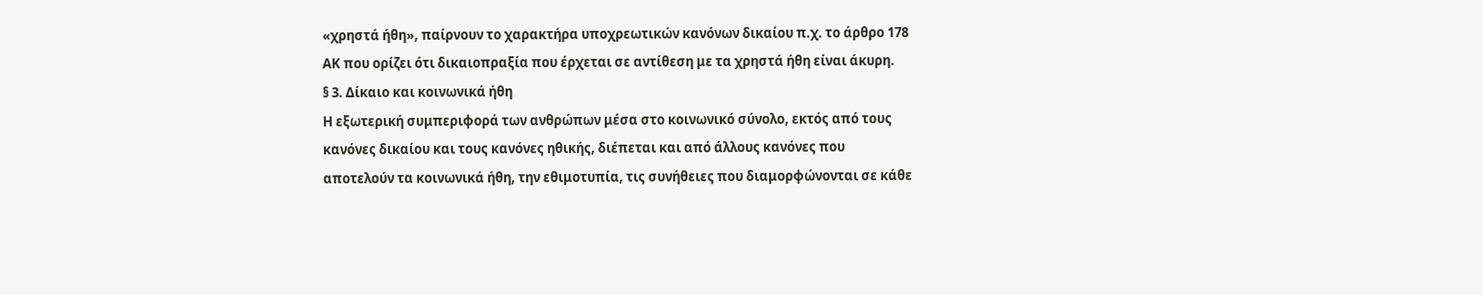«χρηστά ήθη», παίρνουν το χαρακτήρα υποχρεωτικών κανόνων δικαίου π.χ. το άρθρο 178 ΑΚ που ορίζει ότι δικαιοπραξία που έρχεται σε αντίθεση με τα χρηστά ήθη είναι άκυρη.
§ 3. Δίκαιο και κοινωνικά ήθη
Η εξωτερική συμπεριφορά των ανθρώπων μέσα στο κοινωνικό σύνολο, εκτός από τους κανόνες δικαίου και τους κανόνες ηθικής, διέπεται και από άλλους κανόνες που αποτελούν τα κοινωνικά ήθη, την εθιμοτυπία, τις συνήθειες που διαμορφώνονται σε κάθε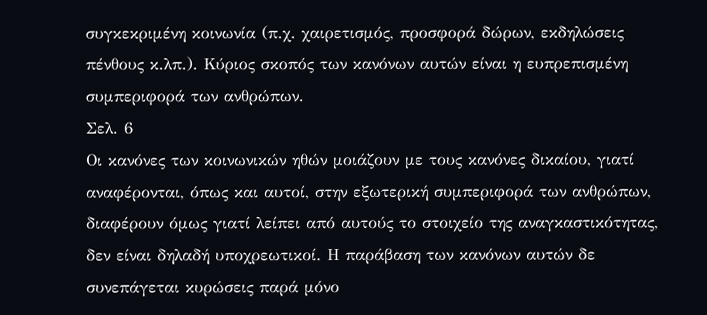συγκεκριμένη κοινωνία (π.χ. χαιρετισμός, προσφορά δώρων, εκδηλώσεις πένθους κ.λπ.). Κύριος σκοπός των κανόνων αυτών είναι η ευπρεπισμένη συμπεριφορά των ανθρώπων.
Σελ. 6
Οι κανόνες των κοινωνικών ηθών μοιάζουν με τους κανόνες δικαίου, γιατί αναφέρονται, όπως και αυτοί, στην εξωτερική συμπεριφορά των ανθρώπων, διαφέρουν όμως γιατί λείπει από αυτούς το στοιχείο της αναγκαστικότητας, δεν είναι δηλαδή υποχρεωτικοί. Η παράβαση των κανόνων αυτών δε συνεπάγεται κυρώσεις παρά μόνο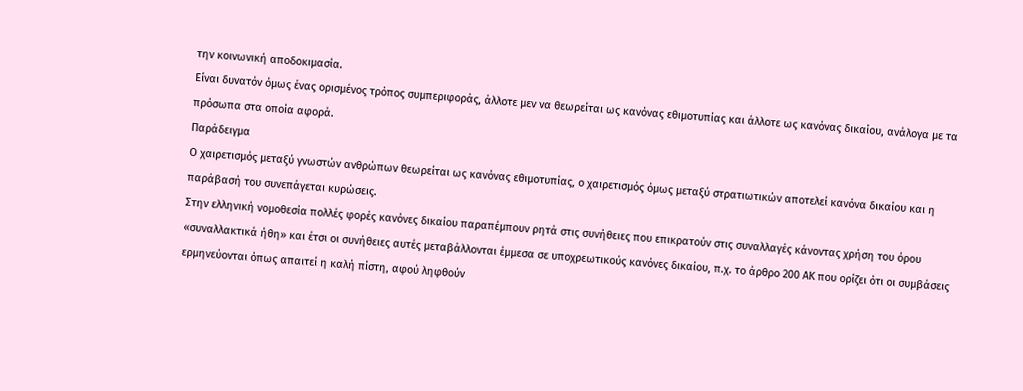την κοινωνική αποδοκιμασία.
Είναι δυνατόν όμως ένας ορισμένος τρόπος συμπεριφοράς, άλλοτε μεν να θεωρείται ως κανόνας εθιμοτυπίας και άλλοτε ως κανόνας δικαίου, ανάλογα με τα πρόσωπα στα οποία αφορά.
Παράδειγμα
Ο χαιρετισμός μεταξύ γνωστών ανθρώπων θεωρείται ως κανόνας εθιμοτυπίας, ο χαιρετισμός όμως μεταξύ στρατιωτικών αποτελεί κανόνα δικαίου και η παράβασή του συνεπάγεται κυρώσεις.
Στην ελληνική νομοθεσία πολλές φορές κανόνες δικαίου παραπέμπουν ρητά στις συνήθειες που επικρατούν στις συναλλαγές κάνοντας χρήση του όρου «συναλλακτικά ήθη» και έτσι οι συνήθειες αυτές μεταβάλλονται έμμεσα σε υποχρεωτικούς κανόνες δικαίου, π.χ. το άρθρο 200 ΑΚ που ορίζει ότι οι συμβάσεις ερμηνεύονται όπως απαιτεί η καλή πίστη, αφού ληφθούν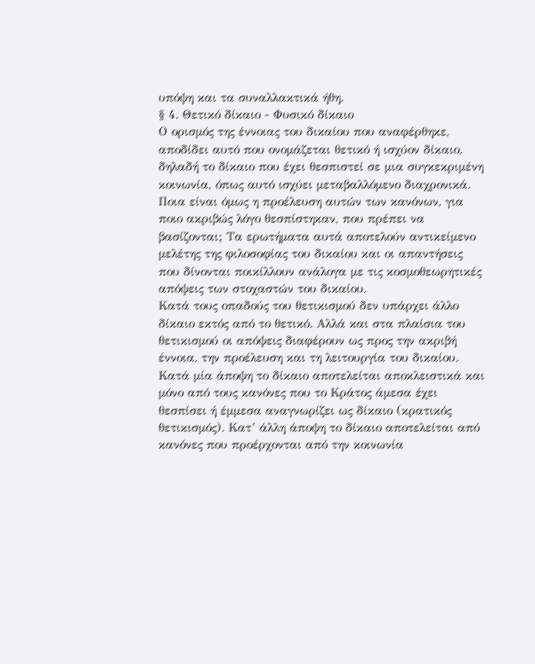υπόψη και τα συναλλακτικά ήθη.
§ 4. Θετικό δίκαιο - Φυσικό δίκαιο
Ο ορισμός της έννοιας του δικαίου που αναφέρθηκε, αποδίδει αυτό που ονομάζεται θετικό ή ισχύον δίκαιο, δηλαδή το δίκαιο που έχει θεσπιστεί σε μια συγκεκριμένη κοινωνία, όπως αυτό ισχύει μεταβαλλόμενο διαχρονικά. Ποια είναι όμως η προέλευση αυτών των κανόνων, για ποιο ακριβώς λόγο θεσπίστηκαν, που πρέπει να βασίζονται; Τα ερωτήματα αυτά αποτελούν αντικείμενο μελέτης της φιλοσοφίας του δικαίου και οι απαντήσεις που δίνονται ποικίλλουν ανάλογα με τις κοσμοθεωρητικές απόψεις των στοχαστών του δικαίου.
Κατά τους οπαδούς του θετικισμού δεν υπάρχει άλλο δίκαιο εκτός από το θετικό. Αλλά και στα πλαίσια του θετικισμού οι απόψεις διαφέρουν ως προς την ακριβή έννοια, την προέλευση και τη λειτουργία του δικαίου. Κατά μία άποψη το δίκαιο αποτελείται αποκλειστικά και μόνο από τους κανόνες που το Κράτος άμεσα έχει θεσπίσει ή έμμεσα αναγνωρίζει ως δίκαιο (κρατικός θετικισμός). Κατ’ άλλη άποψη το δίκαιο αποτελείται από κανόνες που προέρχονται από την κοινωνία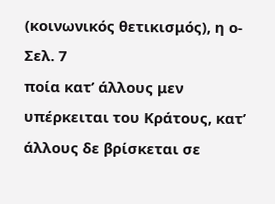(κοινωνικός θετικισμός), η ο-
Σελ. 7
ποία κατ’ άλλους μεν υπέρκειται του Κράτους, κατ’ άλλους δε βρίσκεται σε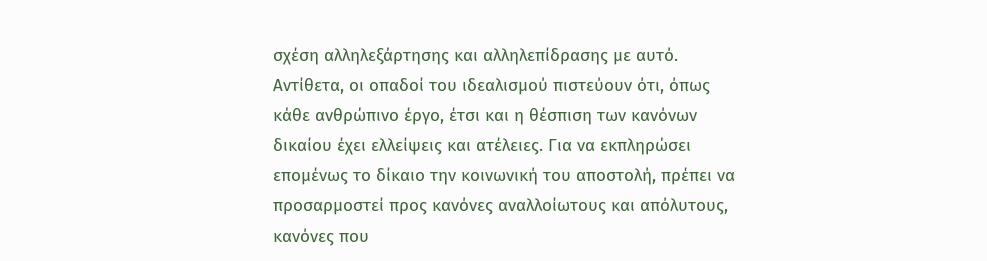σχέση αλληλεξάρτησης και αλληλεπίδρασης με αυτό.
Αντίθετα, οι οπαδοί του ιδεαλισμού πιστεύουν ότι, όπως κάθε ανθρώπινο έργο, έτσι και η θέσπιση των κανόνων δικαίου έχει ελλείψεις και ατέλειες. Για να εκπληρώσει επομένως το δίκαιο την κοινωνική του αποστολή, πρέπει να προσαρμοστεί προς κανόνες αναλλοίωτους και απόλυτους, κανόνες που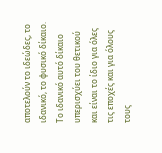αποτελούν το ιδεώδες, το ιδανικό, το φυσικό δίκαιο. Το ιδανικό αυτό δίκαιο υπερισχύει του θετικού και είναι το ίδιο για όλες τις εποχές και για όλους τους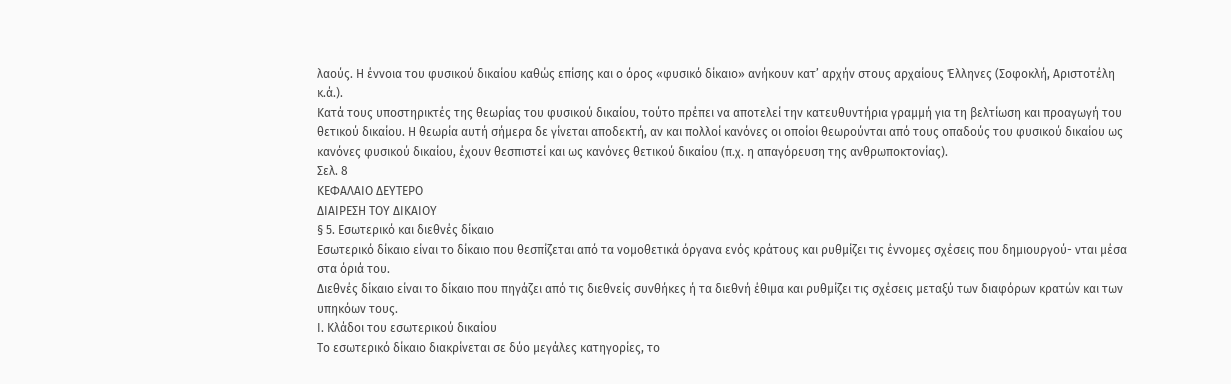λαούς. Η έννοια του φυσικού δικαίου καθώς επίσης και ο όρος «φυσικό δίκαιο» ανήκουν κατ’ αρχήν στους αρχαίους Έλληνες (Σοφοκλή, Αριστοτέλη κ.ά.).
Κατά τους υποστηρικτές της θεωρίας του φυσικού δικαίου, τούτο πρέπει να αποτελεί την κατευθυντήρια γραμμή για τη βελτίωση και προαγωγή του θετικού δικαίου. Η θεωρία αυτή σήμερα δε γίνεται αποδεκτή, αν και πολλοί κανόνες οι οποίοι θεωρούνται από τους οπαδούς του φυσικού δικαίου ως κανόνες φυσικού δικαίου, έχουν θεσπιστεί και ως κανόνες θετικού δικαίου (π.χ. η απαγόρευση της ανθρωποκτονίας).
Σελ. 8
ΚΕΦΑΛΑΙΟ ΔΕΥΤΕΡΟ
ΔΙΑΙΡΕΣΗ ΤΟΥ ΔΙΚΑΙΟΥ
§ 5. Εσωτερικό και διεθνές δίκαιο
Εσωτερικό δίκαιο είναι το δίκαιο που θεσπίζεται από τα νομοθετικά όργανα ενός κράτους και ρυθμίζει τις έννομες σχέσεις που δημιουργού- νται μέσα στα όριά του.
Διεθνές δίκαιο είναι το δίκαιο που πηγάζει από τις διεθνείς συνθήκες ή τα διεθνή έθιμα και ρυθμίζει τις σχέσεις μεταξύ των διαφόρων κρατών και των υπηκόων τους.
Ι. Κλάδοι του εσωτερικού δικαίου
Το εσωτερικό δίκαιο διακρίνεται σε δύο μεγάλες κατηγορίες, το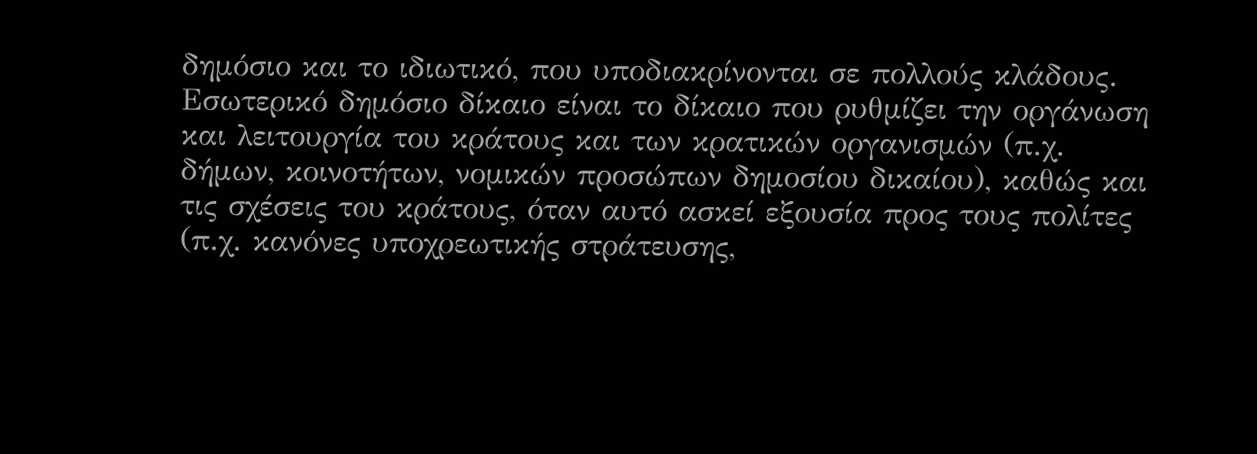δημόσιο και το ιδιωτικό, που υποδιακρίνονται σε πολλούς κλάδους.
Εσωτερικό δημόσιο δίκαιο είναι το δίκαιο που ρυθμίζει την οργάνωση και λειτουργία του κράτους και των κρατικών οργανισμών (π.χ. δήμων, κοινοτήτων, νομικών προσώπων δημοσίου δικαίου), καθώς και τις σχέσεις του κράτους, όταν αυτό ασκεί εξουσία προς τους πολίτες (π.χ. κανόνες υποχρεωτικής στράτευσης,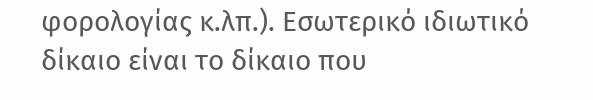φορολογίας κ.λπ.). Εσωτερικό ιδιωτικό δίκαιο είναι το δίκαιο που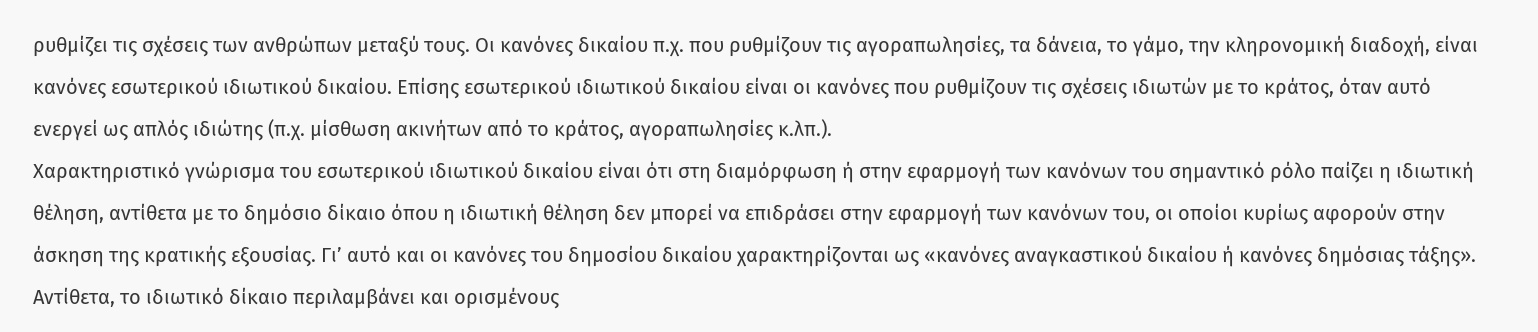ρυθμίζει τις σχέσεις των ανθρώπων μεταξύ τους. Οι κανόνες δικαίου π.χ. που ρυθμίζουν τις αγοραπωλησίες, τα δάνεια, το γάμο, την κληρονομική διαδοχή, είναι κανόνες εσωτερικού ιδιωτικού δικαίου. Επίσης εσωτερικού ιδιωτικού δικαίου είναι οι κανόνες που ρυθμίζουν τις σχέσεις ιδιωτών με το κράτος, όταν αυτό ενεργεί ως απλός ιδιώτης (π.χ. μίσθωση ακινήτων από το κράτος, αγοραπωλησίες κ.λπ.).
Χαρακτηριστικό γνώρισμα του εσωτερικού ιδιωτικού δικαίου είναι ότι στη διαμόρφωση ή στην εφαρμογή των κανόνων του σημαντικό ρόλο παίζει η ιδιωτική θέληση, αντίθετα με το δημόσιο δίκαιο όπου η ιδιωτική θέληση δεν μπορεί να επιδράσει στην εφαρμογή των κανόνων του, οι οποίοι κυρίως αφορούν στην άσκηση της κρατικής εξουσίας. Γι’ αυτό και οι κανόνες του δημοσίου δικαίου χαρακτηρίζονται ως «κανόνες αναγκαστικού δικαίου ή κανόνες δημόσιας τάξης». Αντίθετα, το ιδιωτικό δίκαιο περιλαμβάνει και ορισμένους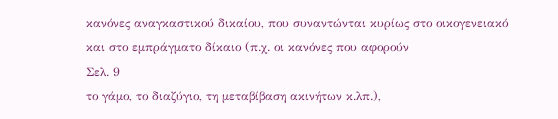κανόνες αναγκαστικού δικαίου, που συναντώνται κυρίως στο οικογενειακό και στο εμπράγματο δίκαιο (π.χ. οι κανόνες που αφορούν
Σελ. 9
το γάμο, το διαζύγιο, τη μεταβίβαση ακινήτων κ.λπ.),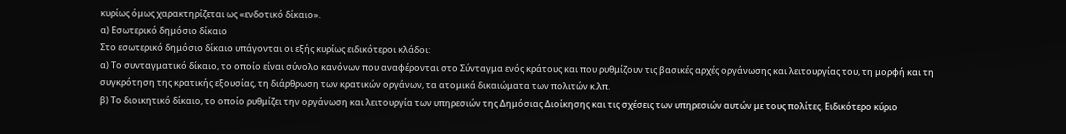κυρίως όμως χαρακτηρίζεται ως «ενδοτικό δίκαιο».
α) Εσωτερικό δημόσιο δίκαιο
Στο εσωτερικό δημόσιο δίκαιο υπάγονται οι εξής κυρίως ειδικότεροι κλάδοι:
α) Το συνταγματικό δίκαιο, το οποίο είναι σύνολο κανόνων που αναφέρονται στο Σύνταγμα ενός κράτους και που ρυθμίζουν τις βασικές αρχές οργάνωσης και λειτουργίας του, τη μορφή και τη συγκρότηση της κρατικής εξουσίας, τη διάρθρωση των κρατικών οργάνων, τα ατομικά δικαιώματα των πολιτών κ.λπ.
β) Το διοικητικό δίκαιο, το οποίο ρυθμίζει την οργάνωση και λειτουργία των υπηρεσιών της Δημόσιας Διοίκησης και τις σχέσεις των υπηρεσιών αυτών με τους πολίτες. Ειδικότερο κύριο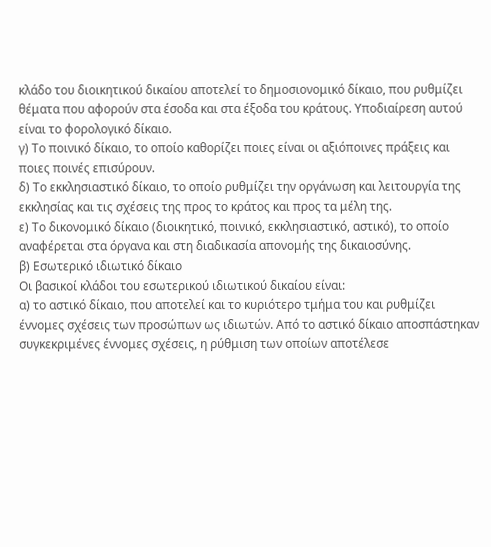κλάδο του διοικητικού δικαίου αποτελεί το δημοσιονομικό δίκαιο, που ρυθμίζει θέματα που αφορούν στα έσοδα και στα έξοδα του κράτους. Υποδιαίρεση αυτού είναι το φορολογικό δίκαιο.
γ) Το ποινικό δίκαιο, το οποίο καθορίζει ποιες είναι οι αξιόποινες πράξεις και ποιες ποινές επισύρουν.
δ) Το εκκλησιαστικό δίκαιο, το οποίο ρυθμίζει την οργάνωση και λειτουργία της εκκλησίας και τις σχέσεις της προς το κράτος και προς τα μέλη της.
ε) Το δικονομικό δίκαιο (διοικητικό, ποινικό, εκκλησιαστικό, αστικό), το οποίο αναφέρεται στα όργανα και στη διαδικασία απονομής της δικαιοσύνης.
β) Εσωτερικό ιδιωτικό δίκαιο
Οι βασικοί κλάδοι του εσωτερικού ιδιωτικού δικαίου είναι:
α) το αστικό δίκαιο, που αποτελεί και το κυριότερο τμήμα του και ρυθμίζει έννομες σχέσεις των προσώπων ως ιδιωτών. Από το αστικό δίκαιο αποσπάστηκαν συγκεκριμένες έννομες σχέσεις, η ρύθμιση των οποίων αποτέλεσε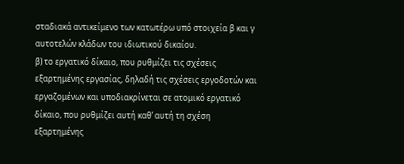σταδιακά αντικείμενο των κατωτέρω υπό στοιχεία β και γ αυτοτελών κλάδων του ιδιωτικού δικαίου.
β) το εργατικό δίκαιο, που ρυθμίζει τις σχέσεις εξαρτημένης εργασίας, δηλαδή τις σχέσεις εργοδοτών και εργαζομένων και υποδιακρίνεται σε ατομικό εργατικό δίκαιο, που ρυθμίζει αυτή καθ’ αυτή τη σχέση εξαρτημένης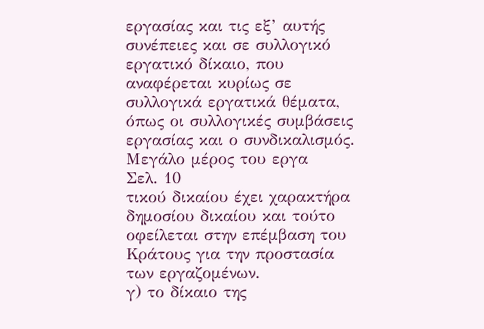εργασίας και τις εξ’ αυτής συνέπειες και σε συλλογικό εργατικό δίκαιο, που αναφέρεται κυρίως σε συλλογικά εργατικά θέματα, όπως οι συλλογικές συμβάσεις εργασίας και ο συνδικαλισμός. Μεγάλο μέρος του εργα
Σελ. 10
τικού δικαίου έχει χαρακτήρα δημοσίου δικαίου και τούτο οφείλεται στην επέμβαση του Κράτους για την προστασία των εργαζομένων.
γ) το δίκαιο της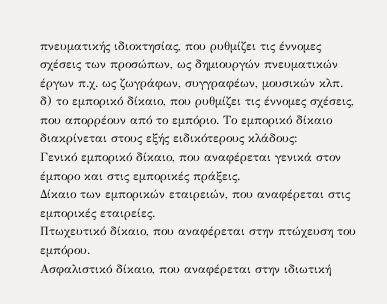πνευματικής ιδιοκτησίας, που ρυθμίζει τις έννομες σχέσεις των προσώπων, ως δημιουργών πνευματικών έργων π.χ. ως ζωγράφων, συγγραφέων, μουσικών κλπ.
δ) το εμπορικό δίκαιο, που ρυθμίζει τις έννομες σχέσεις, που απορρέουν από το εμπόριο. Το εμπορικό δίκαιο διακρίνεται στους εξής ειδικότερους κλάδους:
Γενικό εμπορικό δίκαιο, που αναφέρεται γενικά στον έμπορο και στις εμπορικές πράξεις.
Δίκαιο των εμπορικών εταιρειών, που αναφέρεται στις εμπορικές εταιρείες.
Πτωχευτικό δίκαιο, που αναφέρεται στην πτώχευση του εμπόρου.
Ασφαλιστικό δίκαιο, που αναφέρεται στην ιδιωτική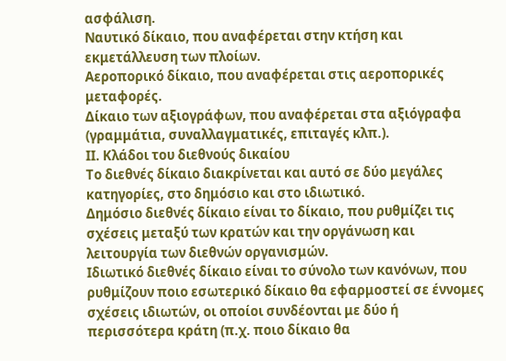ασφάλιση.
Ναυτικό δίκαιο, που αναφέρεται στην κτήση και εκμετάλλευση των πλοίων.
Αεροπορικό δίκαιο, που αναφέρεται στις αεροπορικές μεταφορές.
Δίκαιο των αξιογράφων, που αναφέρεται στα αξιόγραφα (γραμμάτια, συναλλαγματικές, επιταγές κλπ.).
ΙΙ. Κλάδοι του διεθνούς δικαίου
Το διεθνές δίκαιο διακρίνεται και αυτό σε δύο μεγάλες κατηγορίες, στο δημόσιο και στο ιδιωτικό.
Δημόσιο διεθνές δίκαιο είναι το δίκαιο, που ρυθμίζει τις σχέσεις μεταξύ των κρατών και την οργάνωση και λειτουργία των διεθνών οργανισμών.
Ιδιωτικό διεθνές δίκαιο είναι το σύνολο των κανόνων, που ρυθμίζουν ποιο εσωτερικό δίκαιο θα εφαρμοστεί σε έννομες σχέσεις ιδιωτών, οι οποίοι συνδέονται με δύο ή περισσότερα κράτη (π.χ. ποιο δίκαιο θα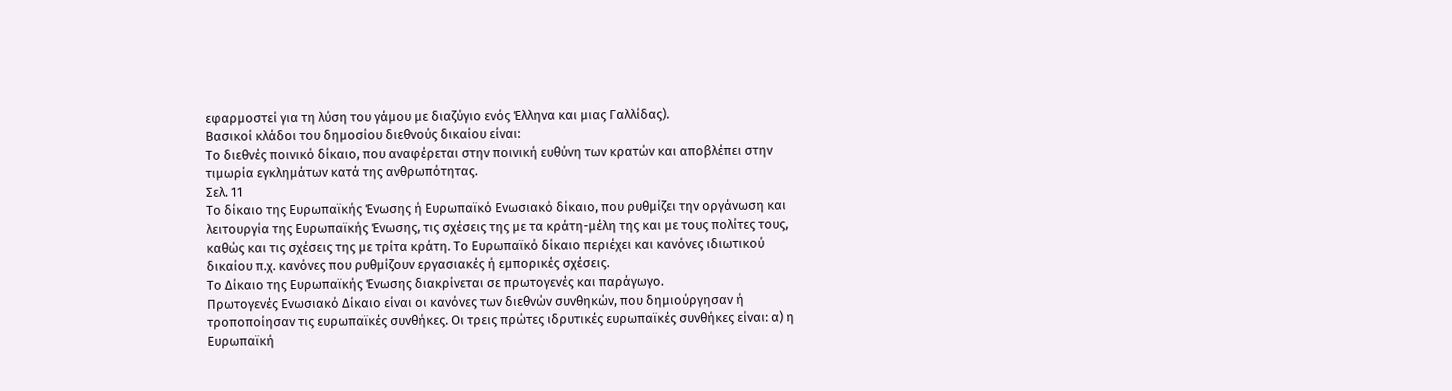εφαρμοστεί για τη λύση του γάμου με διαζύγιο ενός Έλληνα και μιας Γαλλίδας).
Βασικοί κλάδοι του δημοσίου διεθνούς δικαίου είναι:
Το διεθνές ποινικό δίκαιο, που αναφέρεται στην ποινική ευθύνη των κρατών και αποβλέπει στην τιμωρία εγκλημάτων κατά της ανθρωπότητας.
Σελ. 11
Το δίκαιο της Ευρωπαϊκής Ένωσης ή Ευρωπαϊκό Ενωσιακό δίκαιο, που ρυθμίζει την οργάνωση και λειτουργία της Ευρωπαϊκής Ένωσης, τις σχέσεις της με τα κράτη-μέλη της και με τους πολίτες τους, καθώς και τις σχέσεις της με τρίτα κράτη. Το Ευρωπαϊκό δίκαιο περιέχει και κανόνες ιδιωτικού δικαίου π.χ. κανόνες που ρυθμίζουν εργασιακές ή εμπορικές σχέσεις.
Το Δίκαιο της Ευρωπαϊκής Ένωσης διακρίνεται σε πρωτογενές και παράγωγο.
Πρωτογενές Ενωσιακό Δίκαιο είναι οι κανόνες των διεθνών συνθηκών, που δημιούργησαν ή τροποποίησαν τις ευρωπαϊκές συνθήκες. Οι τρεις πρώτες ιδρυτικές ευρωπαϊκές συνθήκες είναι: α) η Ευρωπαϊκή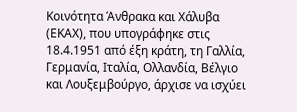Κοινότητα Άνθρακα και Χάλυβα (ΕΚΑΧ), που υπογράφηκε στις 18.4.1951 από έξη κράτη, τη Γαλλία, Γερμανία, Ιταλία, Ολλανδία, Βέλγιο και Λουξεμβούργο, άρχισε να ισχύει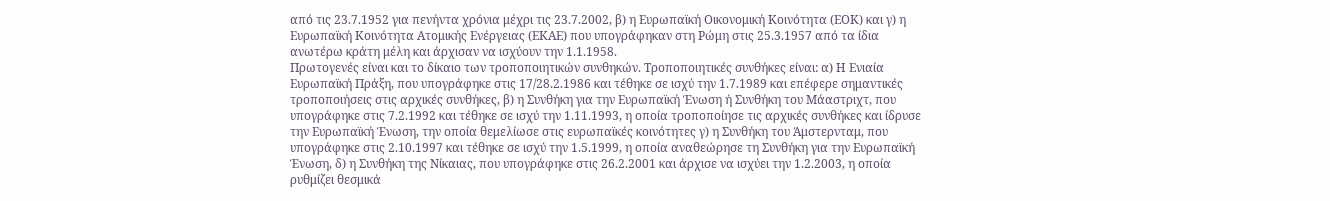από τις 23.7.1952 για πενήντα χρόνια μέχρι τις 23.7.2002, β) η Ευρωπαϊκή Οικονομική Κοινότητα (ΕΟΚ) και γ) η Ευρωπαϊκή Κοινότητα Ατομικής Ενέργειας (ΕΚΑΕ) που υπογράφηκαν στη Ρώμη στις 25.3.1957 από τα ίδια ανωτέρω κράτη μέλη και άρχισαν να ισχύουν την 1.1.1958.
Πρωτογενές είναι και το δίκαιο των τροποποιητικών συνθηκών. Τροποποιητικές συνθήκες είναι: α) Η Ενιαία Ευρωπαϊκή Πράξη, που υπογράφηκε στις 17/28.2.1986 και τέθηκε σε ισχύ την 1.7.1989 και επέφερε σημαντικές τροποποιήσεις στις αρχικές συνθήκες, β) η Συνθήκη για την Ευρωπαϊκή Ένωση ή Συνθήκη του Μάαστριχτ, που υπογράφηκε στις 7.2.1992 και τέθηκε σε ισχύ την 1.11.1993, η οποία τροποποίησε τις αρχικές συνθήκες και ίδρυσε την Ευρωπαϊκή Ένωση, την οποία θεμελίωσε στις ευρωπαϊκές κοινότητες γ) η Συνθήκη του Άμστερνταμ, που υπογράφηκε στις 2.10.1997 και τέθηκε σε ισχύ την 1.5.1999, η οποία αναθεώρησε τη Συνθήκη για την Ευρωπαϊκή Ένωση, δ) η Συνθήκη της Νίκαιας, που υπογράφηκε στις 26.2.2001 και άρχισε να ισχύει την 1.2.2003, η οποία ρυθμίζει θεσμικά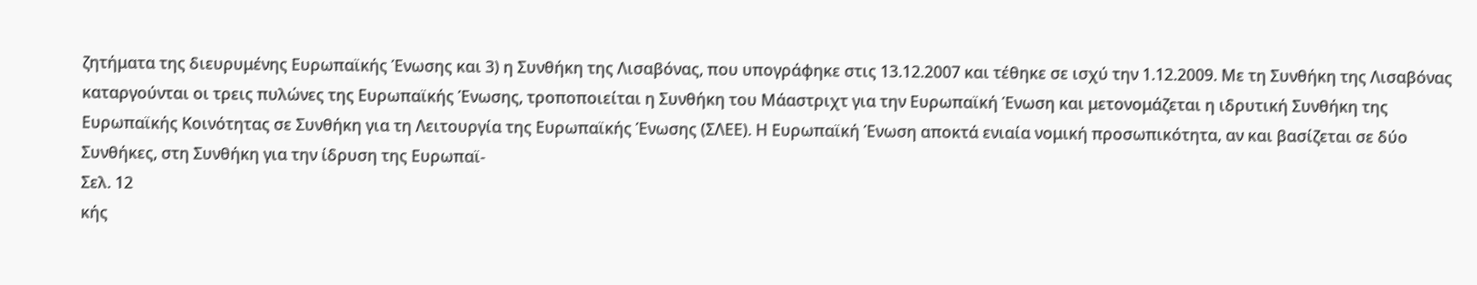ζητήματα της διευρυμένης Ευρωπαϊκής Ένωσης και 3) η Συνθήκη της Λισαβόνας, που υπογράφηκε στις 13.12.2007 και τέθηκε σε ισχύ την 1.12.2009. Με τη Συνθήκη της Λισαβόνας καταργούνται οι τρεις πυλώνες της Ευρωπαϊκής Ένωσης, τροποποιείται η Συνθήκη του Μάαστριχτ για την Ευρωπαϊκή Ένωση και μετονομάζεται η ιδρυτική Συνθήκη της Ευρωπαϊκής Κοινότητας σε Συνθήκη για τη Λειτουργία της Ευρωπαϊκής Ένωσης (ΣΛΕΕ). Η Ευρωπαϊκή Ένωση αποκτά ενιαία νομική προσωπικότητα, αν και βασίζεται σε δύο Συνθήκες, στη Συνθήκη για την ίδρυση της Ευρωπαϊ-
Σελ. 12
κής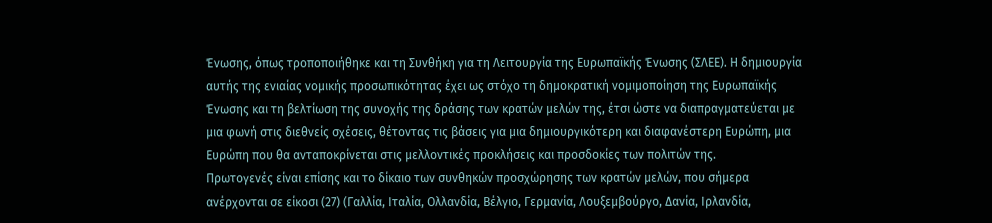Ένωσης, όπως τροποποιήθηκε και τη Συνθήκη για τη Λειτουργία της Ευρωπαϊκής Ένωσης (ΣΛΕΕ). Η δημιουργία αυτής της ενιαίας νομικής προσωπικότητας έχει ως στόχο τη δημοκρατική νομιμοποίηση της Ευρωπαϊκής Ένωσης και τη βελτίωση της συνοχής της δράσης των κρατών μελών της, έτσι ώστε να διαπραγματεύεται με μια φωνή στις διεθνείς σχέσεις, θέτοντας τις βάσεις για μια δημιουργικότερη και διαφανέστερη Ευρώπη, μια Ευρώπη που θα ανταποκρίνεται στις μελλοντικές προκλήσεις και προσδοκίες των πολιτών της.
Πρωτογενές είναι επίσης και το δίκαιο των συνθηκών προσχώρησης των κρατών μελών, που σήμερα ανέρχονται σε είκοσι (27) (Γαλλία, Ιταλία, Ολλανδία, Βέλγιο, Γερμανία, Λουξεμβούργο, Δανία, Ιρλανδία,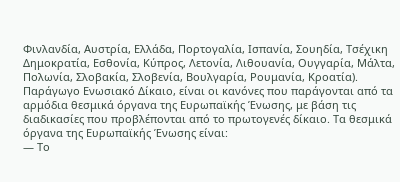Φινλανδία, Αυστρία, Ελλάδα, Πορτογαλία, Ισπανία, Σουηδία, Τσέχικη Δημοκρατία, Εσθονία, Κύπρος, Λετονία, Λιθουανία, Ουγγαρία, Μάλτα, Πολωνία, Σλοβακία, Σλοβενία, Βουλγαρία, Ρουμανία, Κροατία).
Παράγωγο Ενωσιακό Δίκαιο, είναι οι κανόνες που παράγονται από τα αρμόδια θεσμικά όργανα της Ευρωπαϊκής Ένωσης, με βάση τις διαδικασίες που προβλέπονται από το πρωτογενές δίκαιο. Τα θεσμικά όργανα της Ευρωπαϊκής Ένωσης είναι:
— Το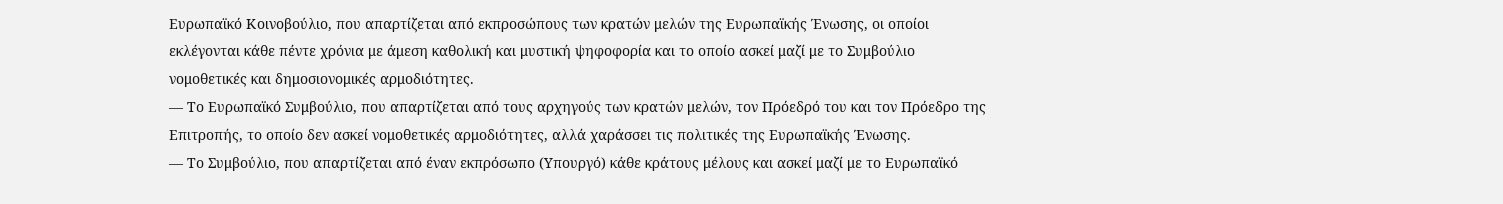Ευρωπαϊκό Κοινοβούλιο, που απαρτίζεται από εκπροσώπους των κρατών μελών της Ευρωπαϊκής Ένωσης, οι οποίοι εκλέγονται κάθε πέντε χρόνια με άμεση καθολική και μυστική ψηφοφορία και το οποίο ασκεί μαζί με το Συμβούλιο νομοθετικές και δημοσιονομικές αρμοδιότητες.
— Το Ευρωπαϊκό Συμβούλιο, που απαρτίζεται από τους αρχηγούς των κρατών μελών, τον Πρόεδρό του και τον Πρόεδρο της Επιτροπής, το οποίο δεν ασκεί νομοθετικές αρμοδιότητες, αλλά χαράσσει τις πολιτικές της Ευρωπαϊκής Ένωσης.
— Το Συμβούλιο, που απαρτίζεται από έναν εκπρόσωπο (Υπουργό) κάθε κράτους μέλους και ασκεί μαζί με το Ευρωπαϊκό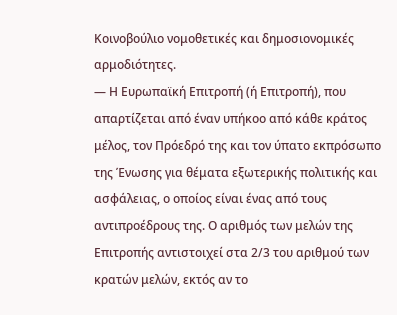Κοινοβούλιο νομοθετικές και δημοσιονομικές αρμοδιότητες.
— Η Ευρωπαϊκή Επιτροπή (ή Επιτροπή), που απαρτίζεται από έναν υπήκοο από κάθε κράτος μέλος, τον Πρόεδρό της και τον ύπατο εκπρόσωπο της Ένωσης για θέματα εξωτερικής πολιτικής και ασφάλειας, ο οποίος είναι ένας από τους αντιπροέδρους της. Ο αριθμός των μελών της Επιτροπής αντιστοιχεί στα 2/3 του αριθμού των κρατών μελών, εκτός αν το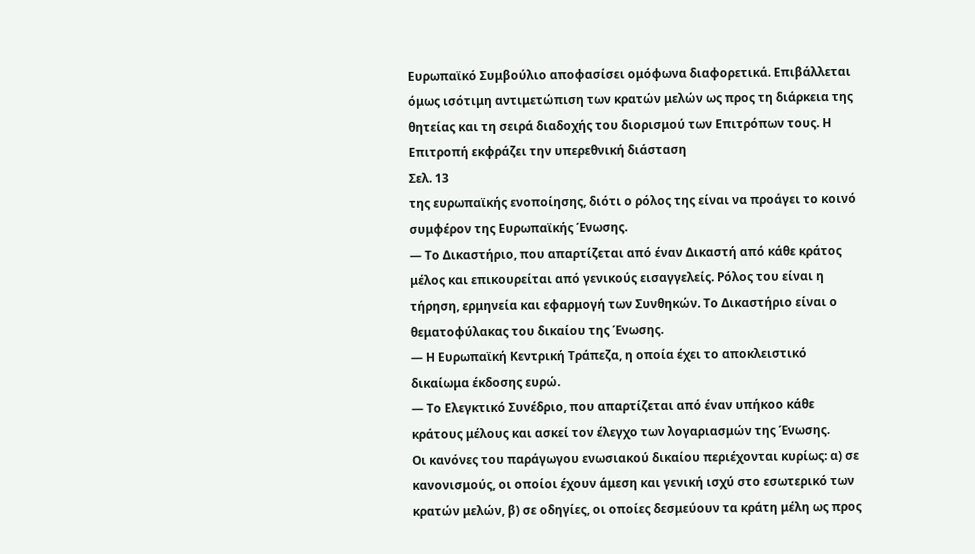Ευρωπαϊκό Συμβούλιο αποφασίσει ομόφωνα διαφορετικά. Επιβάλλεται όμως ισότιμη αντιμετώπιση των κρατών μελών ως προς τη διάρκεια της θητείας και τη σειρά διαδοχής του διορισμού των Επιτρόπων τους. Η Επιτροπή εκφράζει την υπερεθνική διάσταση
Σελ. 13
της ευρωπαϊκής ενοποίησης, διότι ο ρόλος της είναι να προάγει το κοινό συμφέρον της Ευρωπαϊκής Ένωσης.
— Το Δικαστήριο, που απαρτίζεται από έναν Δικαστή από κάθε κράτος μέλος και επικουρείται από γενικούς εισαγγελείς. Ρόλος του είναι η τήρηση, ερμηνεία και εφαρμογή των Συνθηκών. Το Δικαστήριο είναι ο θεματοφύλακας του δικαίου της Ένωσης.
— Η Ευρωπαϊκή Κεντρική Τράπεζα, η οποία έχει το αποκλειστικό δικαίωμα έκδοσης ευρώ.
— Το Ελεγκτικό Συνέδριο, που απαρτίζεται από έναν υπήκοο κάθε κράτους μέλους και ασκεί τον έλεγχο των λογαριασμών της Ένωσης.
Οι κανόνες του παράγωγου ενωσιακού δικαίου περιέχονται κυρίως: α) σε κανονισμούς, οι οποίοι έχουν άμεση και γενική ισχύ στο εσωτερικό των κρατών μελών, β) σε οδηγίες, οι οποίες δεσμεύουν τα κράτη μέλη ως προς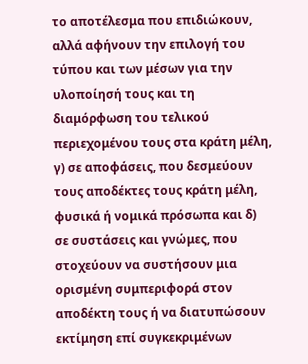το αποτέλεσμα που επιδιώκουν, αλλά αφήνουν την επιλογή του τύπου και των μέσων για την υλοποίησή τους και τη διαμόρφωση του τελικού περιεχομένου τους στα κράτη μέλη, γ) σε αποφάσεις, που δεσμεύουν τους αποδέκτες τους κράτη μέλη, φυσικά ή νομικά πρόσωπα και δ) σε συστάσεις και γνώμες, που στοχεύουν να συστήσουν μια ορισμένη συμπεριφορά στον αποδέκτη τους ή να διατυπώσουν εκτίμηση επί συγκεκριμένων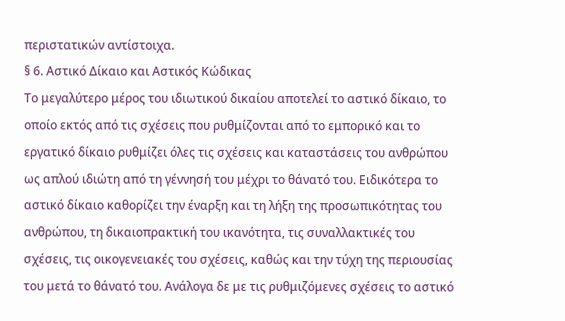περιστατικών αντίστοιχα.
§ 6. Αστικό Δίκαιο και Αστικός Κώδικας
Το μεγαλύτερο μέρος του ιδιωτικού δικαίου αποτελεί το αστικό δίκαιο, το οποίο εκτός από τις σχέσεις που ρυθμίζονται από το εμπορικό και το εργατικό δίκαιο ρυθμίζει όλες τις σχέσεις και καταστάσεις του ανθρώπου ως απλού ιδιώτη από τη γέννησή του μέχρι το θάνατό του. Ειδικότερα το αστικό δίκαιο καθορίζει την έναρξη και τη λήξη της προσωπικότητας του ανθρώπου, τη δικαιοπρακτική του ικανότητα, τις συναλλακτικές του σχέσεις, τις οικογενειακές του σχέσεις, καθώς και την τύχη της περιουσίας του μετά το θάνατό του. Ανάλογα δε με τις ρυθμιζόμενες σχέσεις το αστικό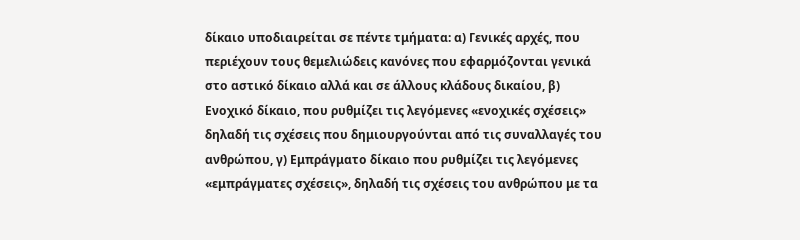δίκαιο υποδιαιρείται σε πέντε τμήματα: α) Γενικές αρχές, που περιέχουν τους θεμελιώδεις κανόνες που εφαρμόζονται γενικά στο αστικό δίκαιο αλλά και σε άλλους κλάδους δικαίου, β) Ενοχικό δίκαιο, που ρυθμίζει τις λεγόμενες «ενοχικές σχέσεις» δηλαδή τις σχέσεις που δημιουργούνται από τις συναλλαγές του ανθρώπου, γ) Εμπράγματο δίκαιο που ρυθμίζει τις λεγόμενες «εμπράγματες σχέσεις», δηλαδή τις σχέσεις του ανθρώπου με τα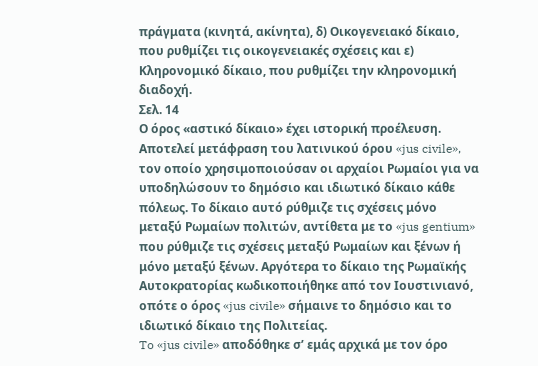πράγματα (κινητά, ακίνητα), δ) Οικογενειακό δίκαιο, που ρυθμίζει τις οικογενειακές σχέσεις και ε) Κληρονομικό δίκαιο, που ρυθμίζει την κληρονομική διαδοχή.
Σελ. 14
Ο όρος «αστικό δίκαιο» έχει ιστορική προέλευση. Αποτελεί μετάφραση του λατινικού όρου «jus civile», τον οποίο χρησιμοποιούσαν οι αρχαίοι Ρωμαίοι για να υποδηλώσουν το δημόσιο και ιδιωτικό δίκαιο κάθε πόλεως. Το δίκαιο αυτό ρύθμιζε τις σχέσεις μόνο μεταξύ Ρωμαίων πολιτών, αντίθετα με το «jus gentium» που ρύθμιζε τις σχέσεις μεταξύ Ρωμαίων και ξένων ή μόνο μεταξύ ξένων. Αργότερα το δίκαιο της Ρωμαϊκής Αυτοκρατορίας κωδικοποιήθηκε από τον Ιουστινιανό, οπότε ο όρος «jus civile» σήμαινε το δημόσιο και το ιδιωτικό δίκαιο της Πολιτείας.
To «jus civile» αποδόθηκε σ’ εμάς αρχικά με τον όρο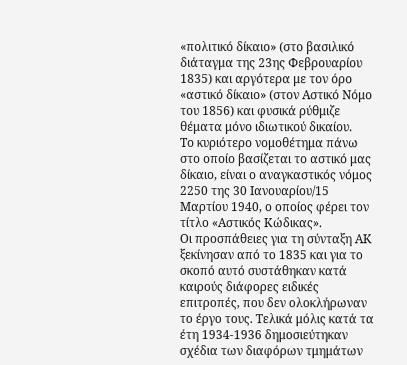«πολιτικό δίκαιο» (στο βασιλικό διάταγμα της 23ης Φεβρουαρίου 1835) και αργότερα με τον όρο «αστικό δίκαιο» (στον Αστικό Νόμο του 1856) και φυσικά ρύθμιζε θέματα μόνο ιδιωτικού δικαίου.
Το κυριότερο νομοθέτημα πάνω στο οποίο βασίζεται το αστικό μας δίκαιο, είναι ο αναγκαστικός νόμος 2250 της 30 Ιανουαρίου/15 Μαρτίου 1940, ο οποίος φέρει τον τίτλο «Αστικός Κώδικας».
Οι προσπάθειες για τη σύνταξη ΑΚ ξεκίνησαν από το 1835 και για το σκοπό αυτό συστάθηκαν κατά καιρούς διάφορες ειδικές επιτροπές, που δεν ολοκλήρωναν το έργο τους. Τελικά μόλις κατά τα έτη 1934-1936 δημοσιεύτηκαν σχέδια των διαφόρων τμημάτων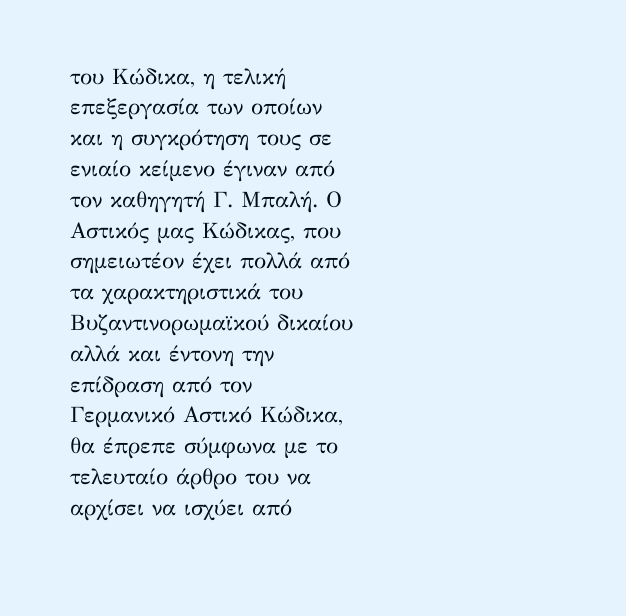του Κώδικα, η τελική επεξεργασία των οποίων και η συγκρότηση τους σε ενιαίο κείμενο έγιναν από τον καθηγητή Γ. Μπαλή. Ο Αστικός μας Κώδικας, που σημειωτέον έχει πολλά από τα χαρακτηριστικά του Βυζαντινορωμαϊκού δικαίου αλλά και έντονη την επίδραση από τον Γερμανικό Αστικό Κώδικα, θα έπρεπε σύμφωνα με το τελευταίο άρθρο του να αρχίσει να ισχύει από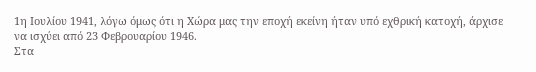1η Ιουλίου 1941, λόγω όμως ότι η Χώρα μας την εποχή εκείνη ήταν υπό εχθρική κατοχή, άρχισε να ισχύει από 23 Φεβρουαρίου 1946.
Στα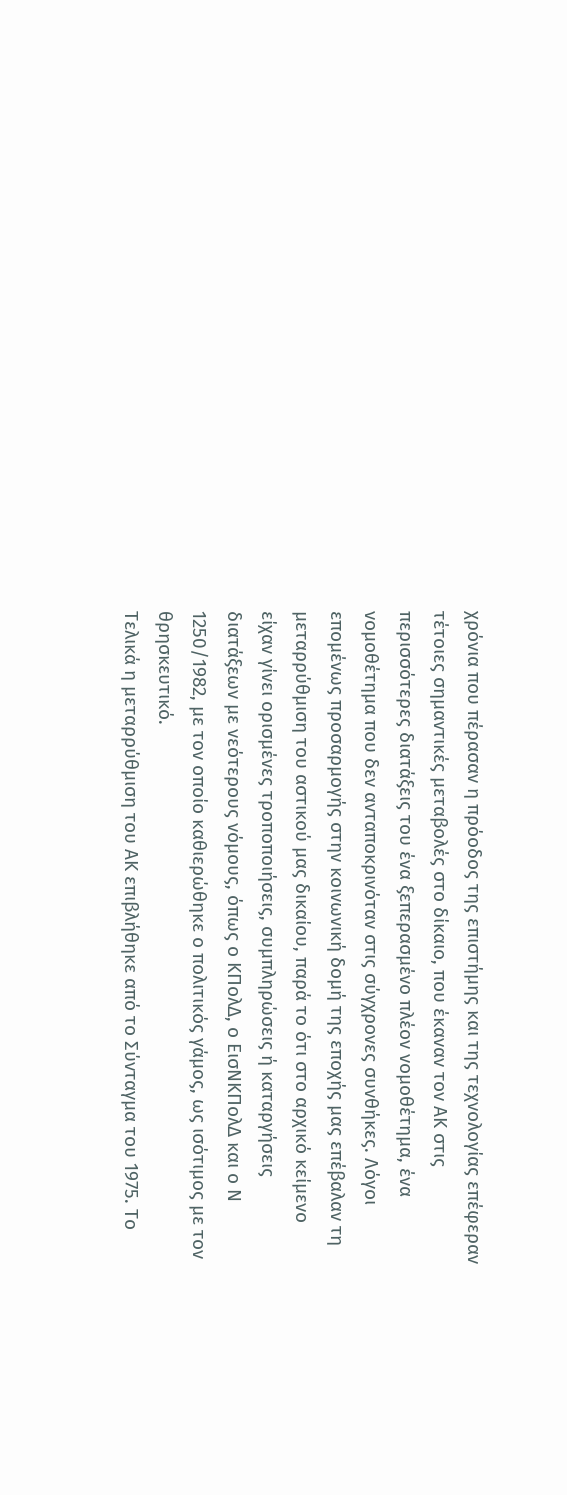χρόνια που πέρασαν η πρόοδος της επιστήμης και της τεχνολογίας επέφεραν τέτοιες σημαντικές μεταβολές στο δίκαιο, που έκαναν τον ΑΚ στις περισσότερες διατάξεις του ένα ξεπερασμένο πλέον νομοθέτημα, ένα νομοθέτημα που δεν ανταποκρινόταν στις σύγχρονες συνθήκες. Λόγοι επομένως προσαρμογής στην κοινωνική δομή της εποχής μας επέβαλαν τη μεταρρύθμιση του αστικού μας δικαίου, παρά το ότι στο αρχικό κείμενο είχαν γίνει ορισμένες τροποποιήσεις, συμπληρώσεις ή καταργήσεις διατάξεων με νεότερους νόμους, όπως ο ΚΠολΔ, ο ΕισΝΚΠολΔ και ο Ν 1250/1982, με τον οποίο καθιερώθηκε ο πολιτικός γάμος, ως ισότιμος με τον θρησκευτικό.
Τελικά η μεταρρύθμιση του ΑΚ επιβλήθηκε από το Σύνταγμα του 1975. Το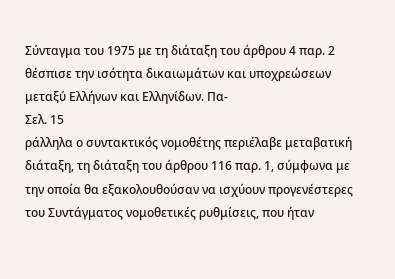Σύνταγμα του 1975 με τη διάταξη του άρθρου 4 παρ. 2 θέσπισε την ισότητα δικαιωμάτων και υποχρεώσεων μεταξύ Ελλήνων και Ελληνίδων. Πα-
Σελ. 15
ράλληλα ο συντακτικός νομοθέτης περιέλαβε μεταβατική διάταξη, τη διάταξη του άρθρου 116 παρ. 1, σύμφωνα με την οποία θα εξακολουθούσαν να ισχύουν προγενέστερες του Συντάγματος νομοθετικές ρυθμίσεις, που ήταν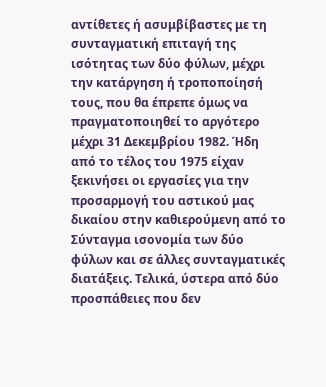αντίθετες ή ασυμβίβαστες με τη συνταγματική επιταγή της ισότητας των δύο φύλων, μέχρι την κατάργηση ή τροποποίησή τους, που θα έπρεπε όμως να πραγματοποιηθεί το αργότερο μέχρι 31 Δεκεμβρίου 1982. Ήδη από το τέλος του 1975 είχαν ξεκινήσει οι εργασίες για την προσαρμογή του αστικού μας δικαίου στην καθιερούμενη από το Σύνταγμα ισονομία των δύο φύλων και σε άλλες συνταγματικές διατάξεις. Τελικά, ύστερα από δύο προσπάθειες που δεν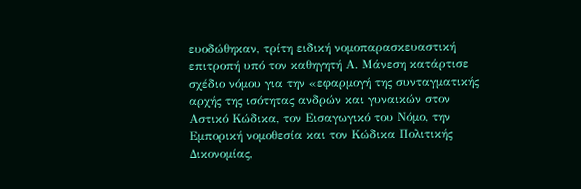ευοδώθηκαν, τρίτη ειδική νομοπαρασκευαστική επιτροπή υπό τον καθηγητή Α. Μάνεση κατάρτισε σχέδιο νόμου για την «εφαρμογή της συνταγματικής αρχής της ισότητας ανδρών και γυναικών στον Αστικό Κώδικα, τον Εισαγωγικό του Νόμο, την Εμπορική νομοθεσία και τον Κώδικα Πολιτικής Δικονομίας,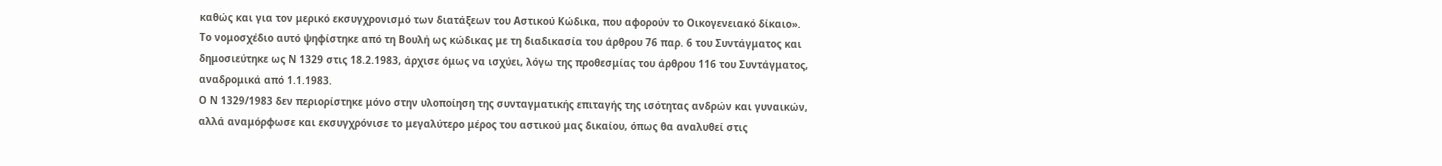καθώς και για τον μερικό εκσυγχρονισμό των διατάξεων του Αστικού Κώδικα, που αφορούν το Οικογενειακό δίκαιο». Το νομοσχέδιο αυτό ψηφίστηκε από τη Βουλή ως κώδικας με τη διαδικασία του άρθρου 76 παρ. 6 του Συντάγματος και δημοσιεύτηκε ως Ν 1329 στις 18.2.1983, άρχισε όμως να ισχύει, λόγω της προθεσμίας του άρθρου 116 του Συντάγματος, αναδρομικά από 1.1.1983.
Ο Ν 1329/1983 δεν περιορίστηκε μόνο στην υλοποίηση της συνταγματικής επιταγής της ισότητας ανδρών και γυναικών, αλλά αναμόρφωσε και εκσυγχρόνισε το μεγαλύτερο μέρος του αστικού μας δικαίου, όπως θα αναλυθεί στις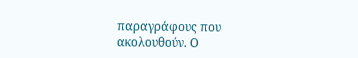παραγράφους που ακολουθούν. Ο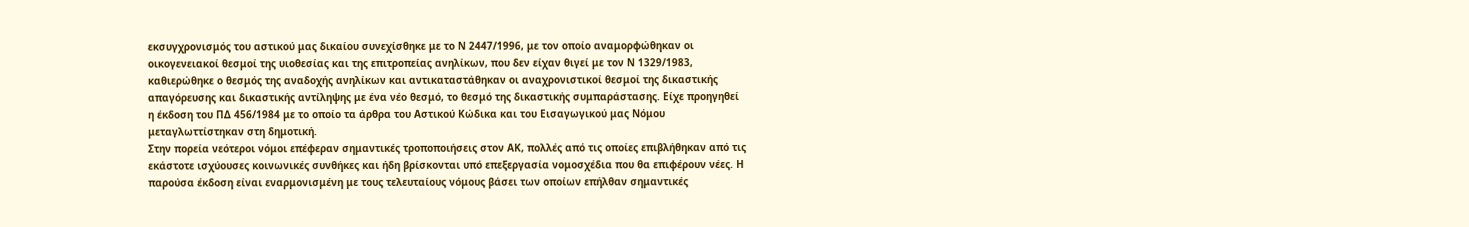εκσυγχρονισμός του αστικού μας δικαίου συνεχίσθηκε με το Ν 2447/1996, με τον οποίο αναμορφώθηκαν οι οικογενειακοί θεσμοί της υιοθεσίας και της επιτροπείας ανηλίκων, που δεν είχαν θιγεί με τον Ν 1329/1983, καθιερώθηκε ο θεσμός της αναδοχής ανηλίκων και αντικαταστάθηκαν οι αναχρονιστικοί θεσμοί της δικαστικής απαγόρευσης και δικαστικής αντίληψης με ένα νέο θεσμό, το θεσμό της δικαστικής συμπαράστασης. Είχε προηγηθεί η έκδοση του ΠΔ 456/1984 με το οποίο τα άρθρα του Αστικού Κώδικα και του Εισαγωγικού μας Νόμου μεταγλωττίστηκαν στη δημοτική.
Στην πορεία νεότεροι νόμοι επέφεραν σημαντικές τροποποιήσεις στον ΑΚ, πολλές από τις οποίες επιβλήθηκαν από τις εκάστοτε ισχύουσες κοινωνικές συνθήκες και ήδη βρίσκονται υπό επεξεργασία νομοσχέδια που θα επιφέρουν νέες. Η παρούσα έκδοση είναι εναρμονισμένη με τους τελευταίους νόμους βάσει των οποίων επήλθαν σημαντικές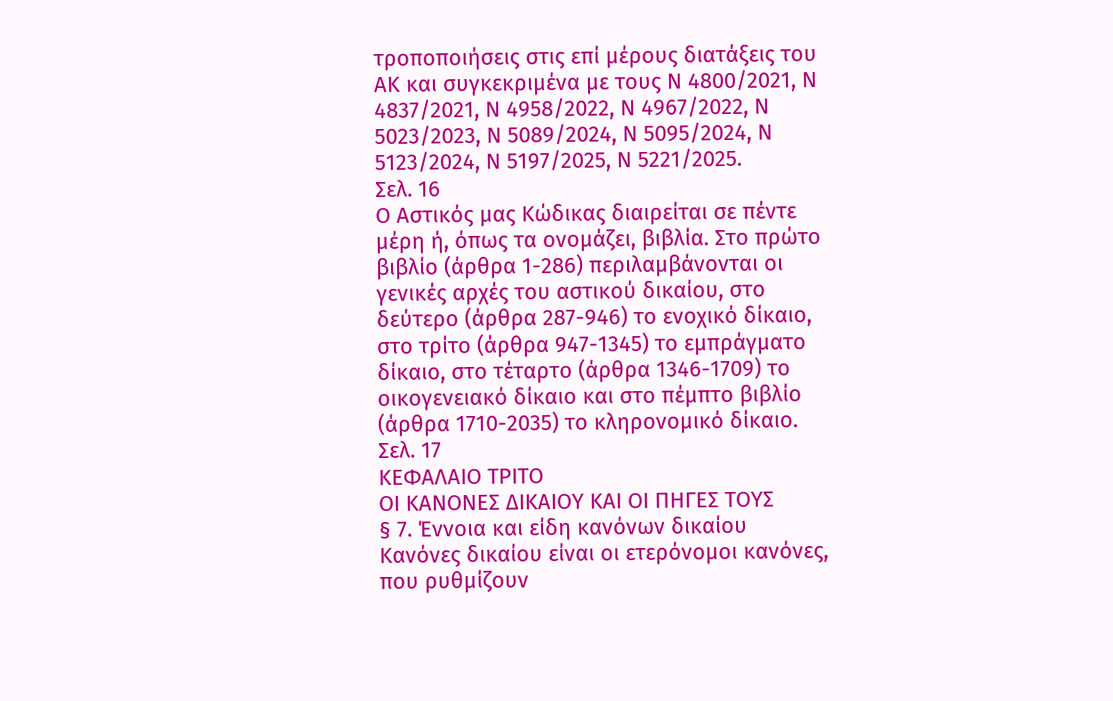τροποποιήσεις στις επί μέρους διατάξεις του ΑΚ και συγκεκριμένα με τους Ν 4800/2021, Ν 4837/2021, Ν 4958/2022, Ν 4967/2022, Ν 5023/2023, Ν 5089/2024, Ν 5095/2024, Ν 5123/2024, Ν 5197/2025, Ν 5221/2025.
Σελ. 16
Ο Αστικός μας Κώδικας διαιρείται σε πέντε μέρη ή, όπως τα ονομάζει, βιβλία. Στο πρώτο βιβλίο (άρθρα 1-286) περιλαμβάνονται οι γενικές αρχές του αστικού δικαίου, στο δεύτερο (άρθρα 287-946) το ενοχικό δίκαιο, στο τρίτο (άρθρα 947-1345) το εμπράγματο δίκαιο, στο τέταρτο (άρθρα 1346-1709) το οικογενειακό δίκαιο και στο πέμπτο βιβλίο (άρθρα 1710-2035) το κληρονομικό δίκαιο.
Σελ. 17
ΚΕΦΑΛΑΙΟ ΤΡΙΤΟ
ΟΙ ΚΑΝΟΝΕΣ ΔΙΚΑΙΟΥ ΚΑΙ ΟΙ ΠΗΓΕΣ ΤΟΥΣ
§ 7. Έννοια και είδη κανόνων δικαίου
Κανόνες δικαίου είναι οι ετερόνομοι κανόνες, που ρυθμίζουν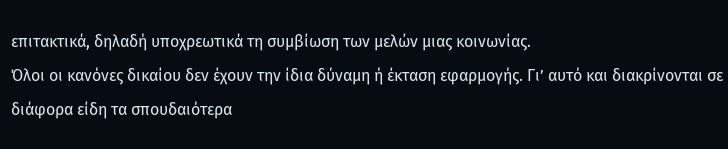επιτακτικά, δηλαδή υποχρεωτικά τη συμβίωση των μελών μιας κοινωνίας.
Όλοι οι κανόνες δικαίου δεν έχουν την ίδια δύναμη ή έκταση εφαρμογής. Γι’ αυτό και διακρίνονται σε διάφορα είδη τα σπουδαιότερα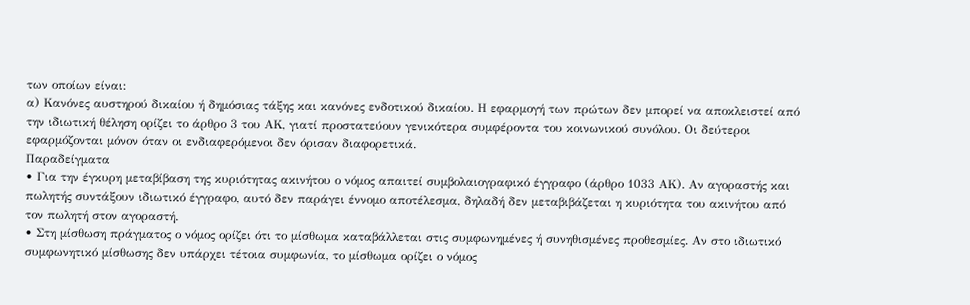των οποίων είναι:
α) Κανόνες αυστηρού δικαίου ή δημόσιας τάξης και κανόνες ενδοτικού δικαίου. Η εφαρμογή των πρώτων δεν μπορεί να αποκλειστεί από την ιδιωτική θέληση ορίζει το άρθρο 3 του ΑΚ, γιατί προστατεύουν γενικότερα συμφέροντα του κοινωνικού συνόλου. Οι δεύτεροι εφαρμόζονται μόνον όταν οι ενδιαφερόμενοι δεν όρισαν διαφορετικά.
Παραδείγματα
• Για την έγκυρη μεταβίβαση της κυριότητας ακινήτου ο νόμος απαιτεί συμβολαιογραφικό έγγραφο (άρθρο 1033 ΑΚ). Αν αγοραστής και πωλητής συντάξουν ιδιωτικό έγγραφο, αυτό δεν παράγει έννομο αποτέλεσμα, δηλαδή δεν μεταβιβάζεται η κυριότητα του ακινήτου από τον πωλητή στον αγοραστή.
• Στη μίσθωση πράγματος ο νόμος ορίζει ότι το μίσθωμα καταβάλλεται στις συμφωνημένες ή συνηθισμένες προθεσμίες. Αν στο ιδιωτικό συμφωνητικό μίσθωσης δεν υπάρχει τέτοια συμφωνία, το μίσθωμα ορίζει ο νόμος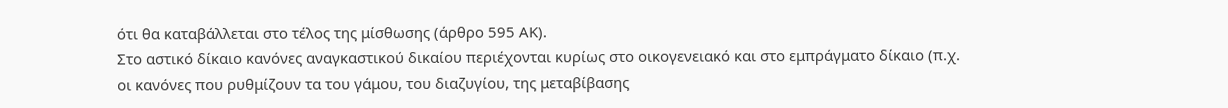ότι θα καταβάλλεται στο τέλος της μίσθωσης (άρθρο 595 ΑΚ).
Στο αστικό δίκαιο κανόνες αναγκαστικού δικαίου περιέχονται κυρίως στο οικογενειακό και στο εμπράγματο δίκαιο (π.χ. οι κανόνες που ρυθμίζουν τα του γάμου, του διαζυγίου, της μεταβίβασης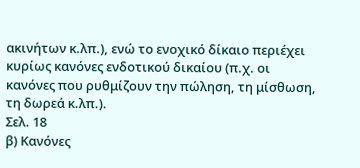ακινήτων κ.λπ.), ενώ το ενοχικό δίκαιο περιέχει κυρίως κανόνες ενδοτικού δικαίου (π.χ. οι κανόνες που ρυθμίζουν την πώληση, τη μίσθωση, τη δωρεά κ.λπ.).
Σελ. 18
β) Κανόνες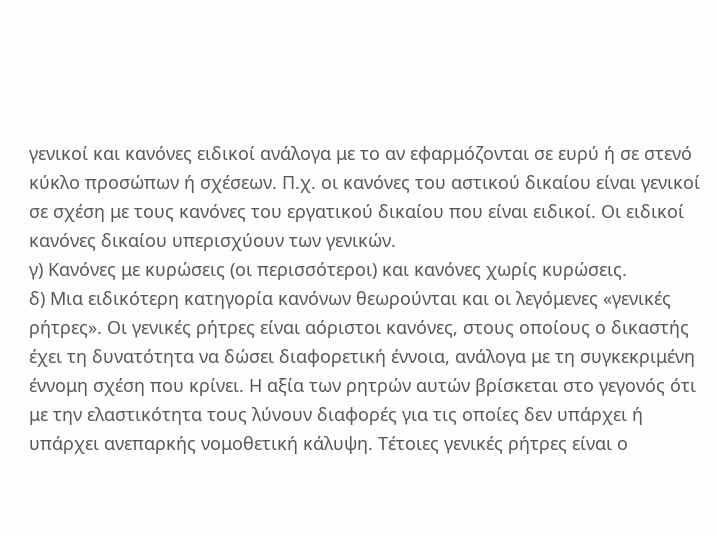γενικοί και κανόνες ειδικοί ανάλογα με το αν εφαρμόζονται σε ευρύ ή σε στενό κύκλο προσώπων ή σχέσεων. Π.χ. οι κανόνες του αστικού δικαίου είναι γενικοί σε σχέση με τους κανόνες του εργατικού δικαίου που είναι ειδικοί. Οι ειδικοί κανόνες δικαίου υπερισχύουν των γενικών.
γ) Κανόνες με κυρώσεις (οι περισσότεροι) και κανόνες χωρίς κυρώσεις.
δ) Μια ειδικότερη κατηγορία κανόνων θεωρούνται και οι λεγόμενες «γενικές ρήτρες». Οι γενικές ρήτρες είναι αόριστοι κανόνες, στους οποίους ο δικαστής έχει τη δυνατότητα να δώσει διαφορετική έννοια, ανάλογα με τη συγκεκριμένη έννομη σχέση που κρίνει. Η αξία των ρητρών αυτών βρίσκεται στο γεγονός ότι με την ελαστικότητα τους λύνουν διαφορές για τις οποίες δεν υπάρχει ή υπάρχει ανεπαρκής νομοθετική κάλυψη. Τέτοιες γενικές ρήτρες είναι ο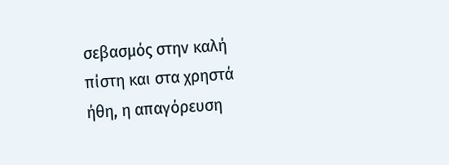σεβασμός στην καλή πίστη και στα χρηστά ήθη, η απαγόρευση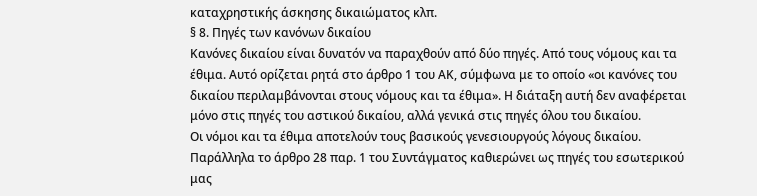καταχρηστικής άσκησης δικαιώματος κλπ.
§ 8. Πηγές των κανόνων δικαίου
Κανόνες δικαίου είναι δυνατόν να παραχθούν από δύο πηγές. Από τους νόμους και τα έθιμα. Αυτό ορίζεται ρητά στο άρθρο 1 του ΑΚ, σύμφωνα με το οποίο «οι κανόνες του δικαίου περιλαμβάνονται στους νόμους και τα έθιμα». Η διάταξη αυτή δεν αναφέρεται μόνο στις πηγές του αστικού δικαίου, αλλά γενικά στις πηγές όλου του δικαίου.
Οι νόμοι και τα έθιμα αποτελούν τους βασικούς γενεσιουργούς λόγους δικαίου. Παράλληλα το άρθρο 28 παρ. 1 του Συντάγματος καθιερώνει ως πηγές του εσωτερικού μας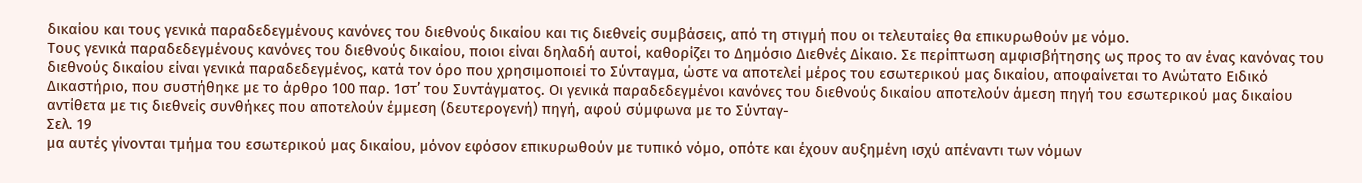δικαίου και τους γενικά παραδεδεγμένους κανόνες του διεθνούς δικαίου και τις διεθνείς συμβάσεις, από τη στιγμή που οι τελευταίες θα επικυρωθούν με νόμο.
Τους γενικά παραδεδεγμένους κανόνες του διεθνούς δικαίου, ποιοι είναι δηλαδή αυτοί, καθορίζει το Δημόσιο Διεθνές Δίκαιο. Σε περίπτωση αμφισβήτησης ως προς το αν ένας κανόνας του διεθνούς δικαίου είναι γενικά παραδεδεγμένος, κατά τον όρο που χρησιμοποιεί το Σύνταγμα, ώστε να αποτελεί μέρος του εσωτερικού μας δικαίου, αποφαίνεται το Ανώτατο Ειδικό Δικαστήριο, που συστήθηκε με το άρθρο 100 παρ. 1στ’ του Συντάγματος. Οι γενικά παραδεδεγμένοι κανόνες του διεθνούς δικαίου αποτελούν άμεση πηγή του εσωτερικού μας δικαίου αντίθετα με τις διεθνείς συνθήκες που αποτελούν έμμεση (δευτερογενή) πηγή, αφού σύμφωνα με το Σύνταγ-
Σελ. 19
μα αυτές γίνονται τμήμα του εσωτερικού μας δικαίου, μόνον εφόσον επικυρωθούν με τυπικό νόμο, οπότε και έχουν αυξημένη ισχύ απέναντι των νόμων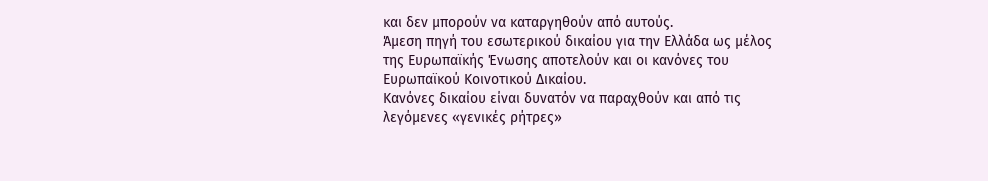και δεν μπορούν να καταργηθούν από αυτούς.
Άμεση πηγή του εσωτερικού δικαίου για την Ελλάδα ως μέλος της Ευρωπαϊκής Ένωσης αποτελούν και οι κανόνες του Ευρωπαϊκού Κοινοτικού Δικαίου.
Κανόνες δικαίου είναι δυνατόν να παραχθούν και από τις λεγόμενες «γενικές ρήτρες»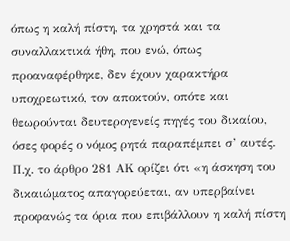όπως η καλή πίστη, τα χρηστά και τα συναλλακτικά ήθη, που ενώ, όπως προαναφέρθηκε, δεν έχουν χαρακτήρα υποχρεωτικό, τον αποκτούν, οπότε και θεωρούνται δευτερογενείς πηγές του δικαίου, όσες φορές ο νόμος ρητά παραπέμπει σ’ αυτές. Π.χ. το άρθρο 281 ΑΚ ορίζει ότι «η άσκηση του δικαιώματος απαγορεύεται, αν υπερβαίνει προφανώς τα όρια που επιβάλλουν η καλή πίστη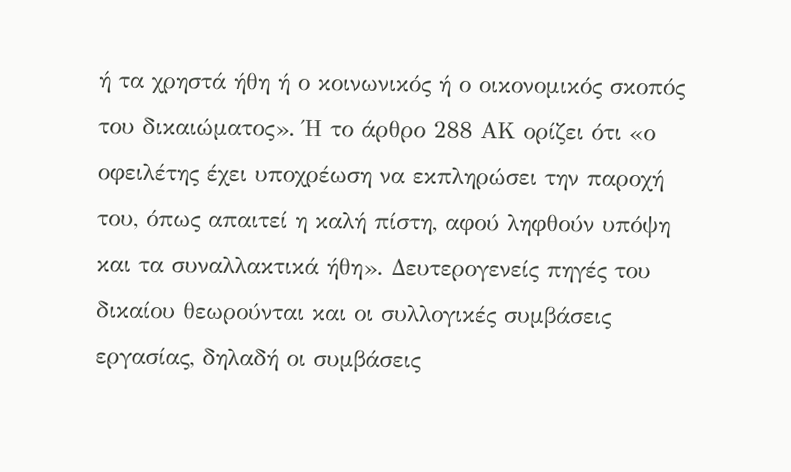ή τα χρηστά ήθη ή ο κοινωνικός ή ο οικονομικός σκοπός του δικαιώματος». Ή το άρθρο 288 ΑΚ ορίζει ότι «ο οφειλέτης έχει υποχρέωση να εκπληρώσει την παροχή του, όπως απαιτεί η καλή πίστη, αφού ληφθούν υπόψη και τα συναλλακτικά ήθη». Δευτερογενείς πηγές του δικαίου θεωρούνται και οι συλλογικές συμβάσεις εργασίας, δηλαδή οι συμβάσεις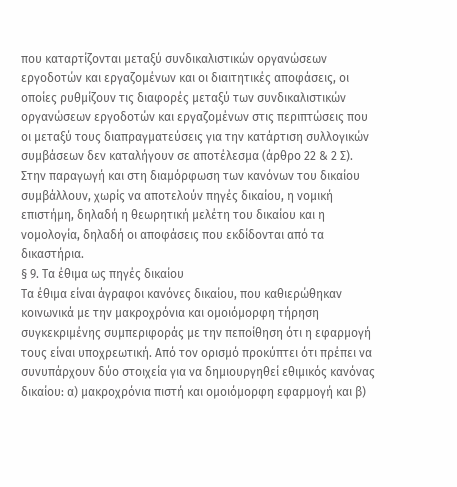που καταρτίζονται μεταξύ συνδικαλιστικών οργανώσεων εργοδοτών και εργαζομένων και οι διαιτητικές αποφάσεις, οι οποίες ρυθμίζουν τις διαφορές μεταξύ των συνδικαλιστικών οργανώσεων εργοδοτών και εργαζομένων στις περιπτώσεις που οι μεταξύ τους διαπραγματεύσεις για την κατάρτιση συλλογικών συμβάσεων δεν καταλήγουν σε αποτέλεσμα (άρθρο 22 & 2 Σ).
Στην παραγωγή και στη διαμόρφωση των κανόνων του δικαίου συμβάλλουν, χωρίς να αποτελούν πηγές δικαίου, η νομική επιστήμη, δηλαδή η θεωρητική μελέτη του δικαίου και η νομολογία, δηλαδή οι αποφάσεις που εκδίδονται από τα δικαστήρια.
§ 9. Τα έθιμα ως πηγές δικαίου
Τα έθιμα είναι άγραφοι κανόνες δικαίου, που καθιερώθηκαν κοινωνικά με την μακροχρόνια και ομοιόμορφη τήρηση συγκεκριμένης συμπεριφοράς με την πεποίθηση ότι η εφαρμογή τους είναι υποχρεωτική. Από τον ορισμό προκύπτει ότι πρέπει να συνυπάρχουν δύο στοιχεία για να δημιουργηθεί εθιμικός κανόνας δικαίου: α) μακροχρόνια πιστή και ομοιόμορφη εφαρμογή και β)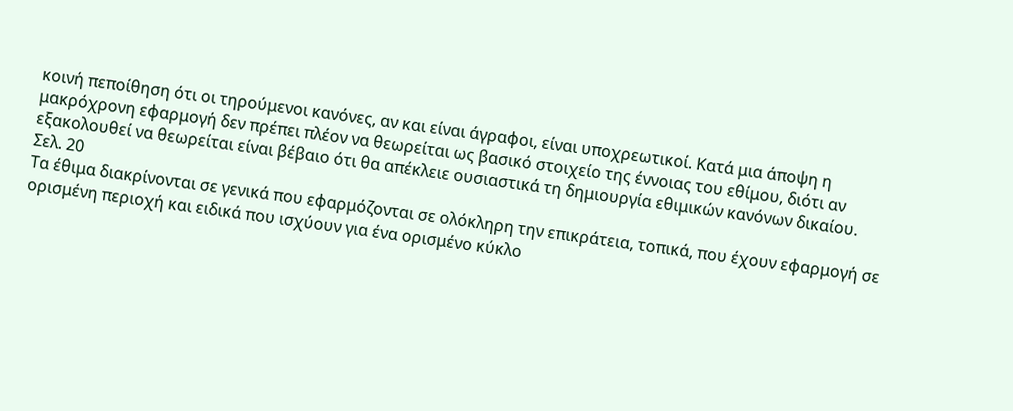κοινή πεποίθηση ότι οι τηρούμενοι κανόνες, αν και είναι άγραφοι, είναι υποχρεωτικοί. Κατά μια άποψη η μακρόχρονη εφαρμογή δεν πρέπει πλέον να θεωρείται ως βασικό στοιχείο της έννοιας του εθίμου, διότι αν εξακολουθεί να θεωρείται είναι βέβαιο ότι θα απέκλειε ουσιαστικά τη δημιουργία εθιμικών κανόνων δικαίου.
Σελ. 20
Τα έθιμα διακρίνονται σε γενικά που εφαρμόζονται σε ολόκληρη την επικράτεια, τοπικά, που έχουν εφαρμογή σε ορισμένη περιοχή και ειδικά που ισχύουν για ένα ορισμένο κύκλο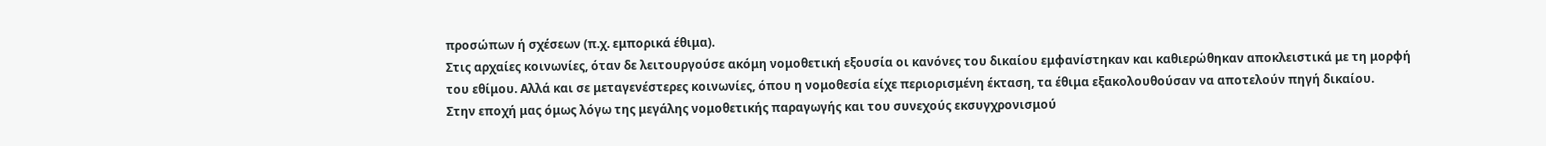προσώπων ή σχέσεων (π.χ. εμπορικά έθιμα).
Στις αρχαίες κοινωνίες, όταν δε λειτουργούσε ακόμη νομοθετική εξουσία οι κανόνες του δικαίου εμφανίστηκαν και καθιερώθηκαν αποκλειστικά με τη μορφή του εθίμου. Αλλά και σε μεταγενέστερες κοινωνίες, όπου η νομοθεσία είχε περιορισμένη έκταση, τα έθιμα εξακολουθούσαν να αποτελούν πηγή δικαίου.
Στην εποχή μας όμως λόγω της μεγάλης νομοθετικής παραγωγής και του συνεχούς εκσυγχρονισμού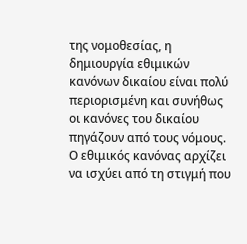της νομοθεσίας, η δημιουργία εθιμικών κανόνων δικαίου είναι πολύ περιορισμένη και συνήθως οι κανόνες του δικαίου πηγάζουν από τους νόμους.
Ο εθιμικός κανόνας αρχίζει να ισχύει από τη στιγμή που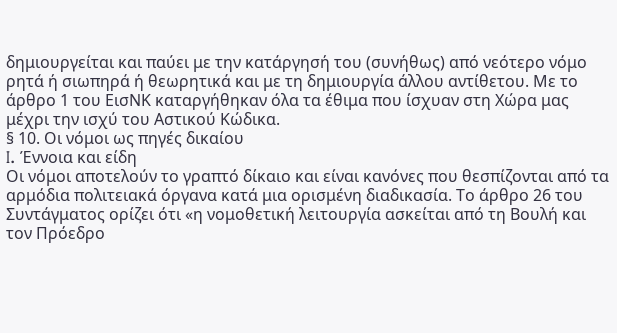δημιουργείται και παύει με την κατάργησή του (συνήθως) από νεότερο νόμο ρητά ή σιωπηρά ή θεωρητικά και με τη δημιουργία άλλου αντίθετου. Με το άρθρο 1 του ΕισΝΚ καταργήθηκαν όλα τα έθιμα που ίσχυαν στη Χώρα μας μέχρι την ισχύ του Αστικού Κώδικα.
§ 10. Οι νόμοι ως πηγές δικαίου
I. Έννοια και είδη
Οι νόμοι αποτελούν το γραπτό δίκαιο και είναι κανόνες που θεσπίζονται από τα αρμόδια πολιτειακά όργανα κατά μια ορισμένη διαδικασία. Το άρθρο 26 του Συντάγματος ορίζει ότι «η νομοθετική λειτουργία ασκείται από τη Βουλή και τον Πρόεδρο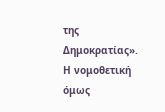της Δημοκρατίας». Η νομοθετική όμως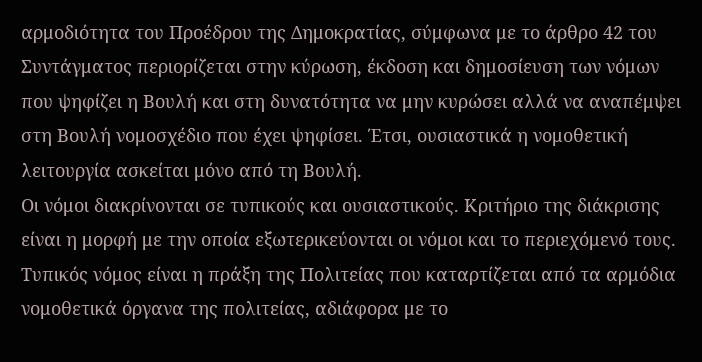αρμοδιότητα του Προέδρου της Δημοκρατίας, σύμφωνα με το άρθρο 42 του Συντάγματος περιορίζεται στην κύρωση, έκδοση και δημοσίευση των νόμων που ψηφίζει η Βουλή και στη δυνατότητα να μην κυρώσει αλλά να αναπέμψει στη Βουλή νομοσχέδιο που έχει ψηφίσει. Έτσι, ουσιαστικά η νομοθετική λειτουργία ασκείται μόνο από τη Βουλή.
Οι νόμοι διακρίνονται σε τυπικούς και ουσιαστικούς. Κριτήριο της διάκρισης είναι η μορφή με την οποία εξωτερικεύονται οι νόμοι και το περιεχόμενό τους. Τυπικός νόμος είναι η πράξη της Πολιτείας που καταρτίζεται από τα αρμόδια νομοθετικά όργανα της πολιτείας, αδιάφορα με το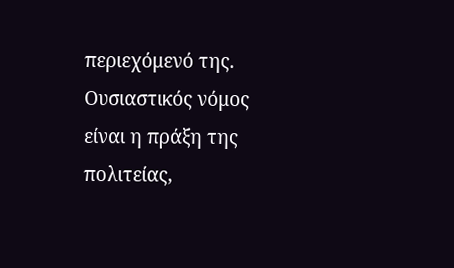περιεχόμενό της. Ουσιαστικός νόμος είναι η πράξη της πολιτείας,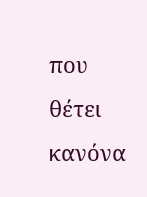που θέτει κανόνα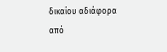δικαίου αδιάφορα από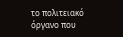το πολιτειακό όργανο που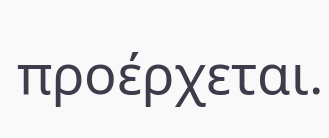προέρχεται.